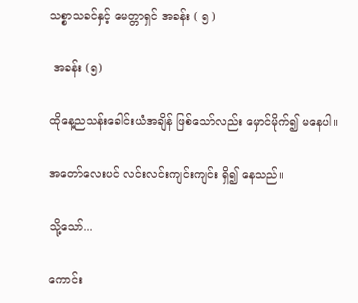သစ္စာသခင်နှင့် မေတ္တာရှင် အခန်း ( ၅ )

 အခန်း (၅)

ထိုနေ့ညသန်းခေါင်းယံအချိန် ဖြစ်သော်လည်း မှောင်မိုက်၍ မနေပါ။

အတော်လေးပင် လင်းလင်းကျင်းကျင်း ရှိ၍ နေသည်။

သို့သော်...

ကောင်း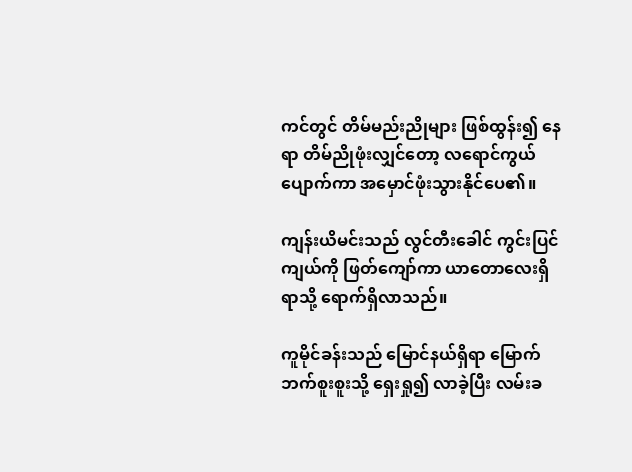ကင်တွင် တိမ်မည်းညိုများ ဖြစ်ထွန်း၍ နေရာ တိမ်ညိုဖုံးလျှင်တော့ လရောင်ကွယ် ပျောက်ကာ အမှောင်ဖုံးသွားနိုင်ပေ၏။

ကျန်းယိမင်းသည် လွင်တီးခေါင် ကွင်းပြင် ကျယ်ကို ဖြတ်ကျော်ကာ ယာတောလေးရှိရာသို့ ရောက်ရှိလာသည်။

ကူမိုင်ခန်းသည် မြောင်နယ်ရှိရာ မြောက်ဘက်စူးစူးသို့ ရှေးရှု၍ လာခဲ့ပြီး လမ်းခ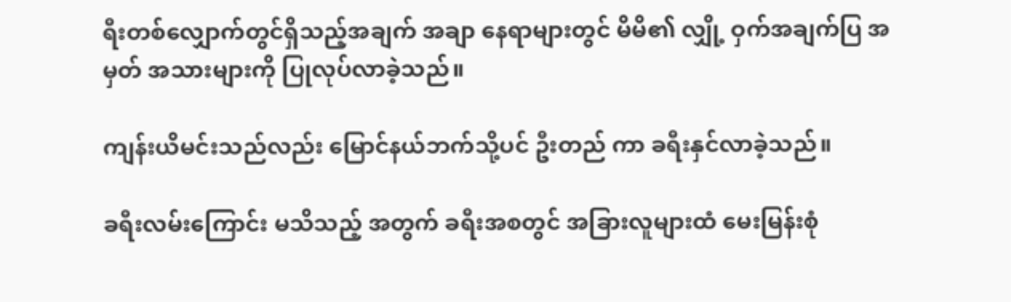ရီးတစ်လျှောက်တွင်ရှိသည့်အချက် အချာ နေရာများတွင် မိမိ၏ လျှို့ ဝှက်အချက်ပြ အမှတ် အသားများကို ပြုလုပ်လာခဲ့သည်။

ကျန်းယိမင်းသည်လည်း မြောင်နယ်ဘက်သို့ပင် ဦးတည် ကာ ခရီးနှင်လာခဲ့သည်။

ခရီးလမ်းကြောင်း မသိသည့် အတွက် ခရီးအစတွင် အခြားလူများထံ မေးမြန်းစုံ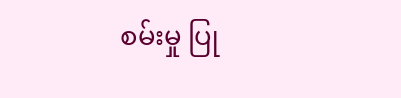စမ်းမှု ပြု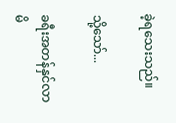ခဲ့ရသေးသည်။

သို့သော်...

ခရီးအတန်နှင်လာမိ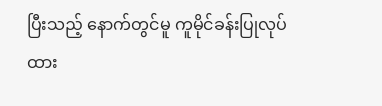ပြီးသည့် နောက်တွင်မူ ကူမိုင်ခန်းပြုလုပ်ထား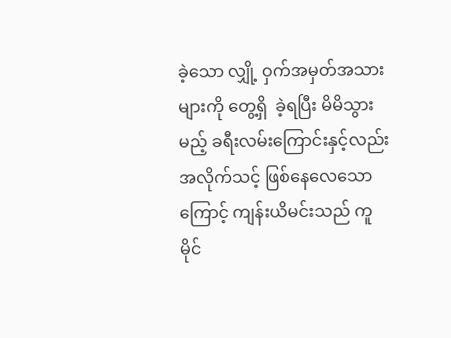ခဲ့သော လျှို့ ဝှက်အမှတ်အသားများကို တွေ့ရှိ  ခဲ့ရပြီး မိမိသွားမည့် ခရီးလမ်းကြောင်းနှင့်လည်း အလိုက်သင့် ဖြစ်နေလေသောကြောင့် ကျန်းယိမင်းသည် ကူမိုင်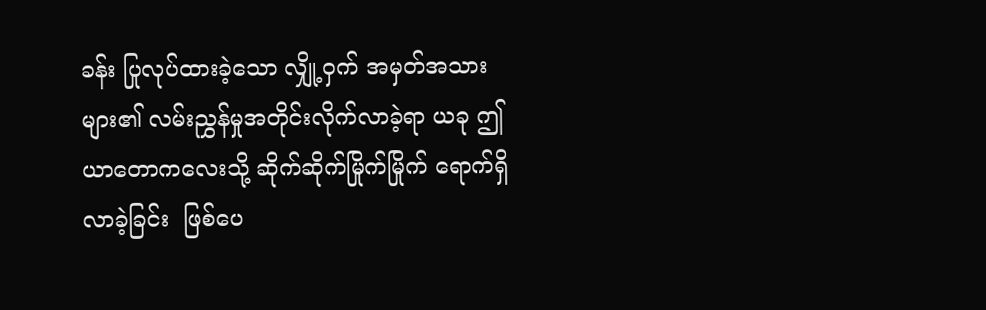ခန်း ပြုလုပ်ထားခဲ့သော လျှို့ဝှက် အမှတ်အသားများ၏ လမ်းညွှန်မှုအတိုင်းလိုက်လာခဲ့ရာ ယခု ဤယာတောကလေးသို့ ဆိုက်ဆိုက်မြိုက်မြိုက် ရောက်ရှိလာခဲ့ခြင်း  ဖြစ်ပေ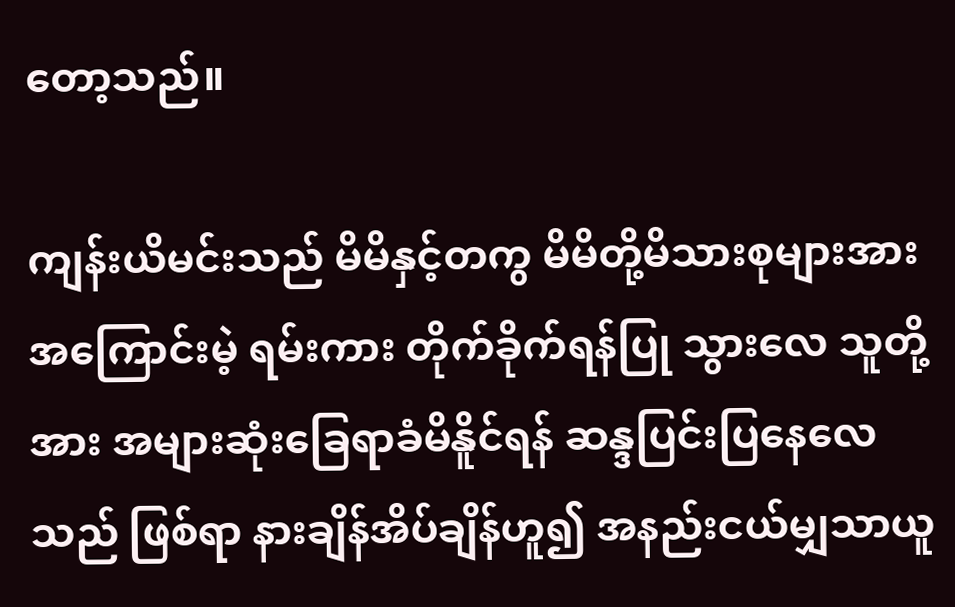တော့သည်။

ကျန်းယိမင်းသည် မိမိနှင့်တကွ မိမိတို့မိသားစုများအား အကြောင်းမဲ့ ရမ်းကား တိုက်ခိုက်ရန်ပြု သွားလေ သူတို့အား အများဆုံးခြေရာခံမိနိူင်ရန် ဆန္ဒပြင်းပြနေလေသည် ဖြစ်ရာ နားချိန်အိပ်ချိန်ဟူ၍ အနည်းငယ်မျှသာယူ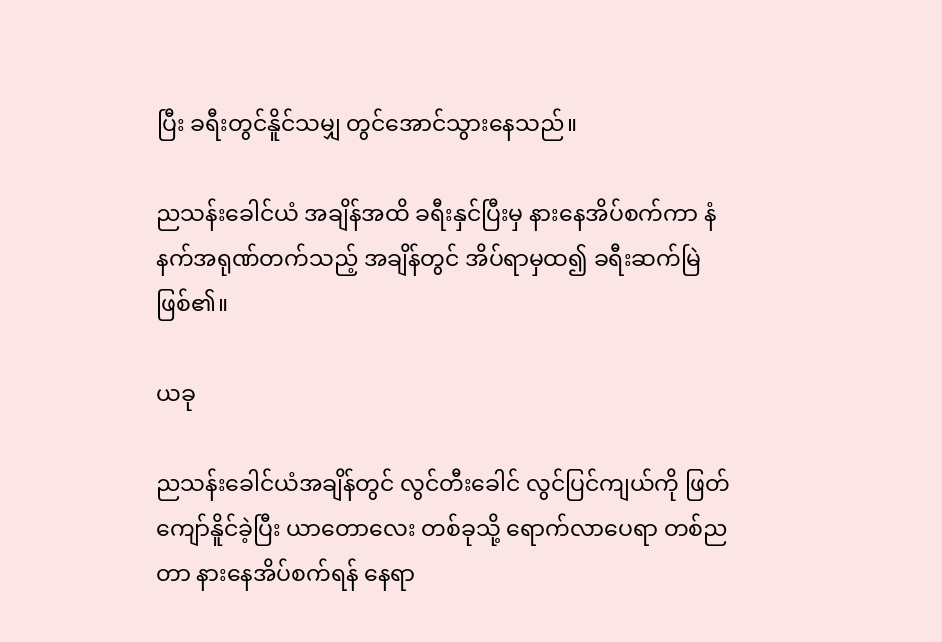ပြီး ခရီးတွင်နိူင်သမျှ တွင်အောင်သွားနေသည်။

ညသန်းခေါင်ယံ အချိန်အထိ ခရီးနှင်ပြီးမှ နားနေအိပ်စက်ကာ နံနက်အရုဏ်တက်သည့် အချိန်တွင် အိပ်ရာမှထ၍ ခရီးဆက်မြဲဖြစ်၏။

ယခု

ညသန်းခေါင်ယံအချိန်တွင် လွင်တီးခေါင် လွင်ပြင်ကျယ်ကို ဖြတ်ကျော်နိူင်ခဲ့ပြီး ယာတောလေး တစ်ခုသို့ ရောက်လာပေရာ တစ်ညတာ နားနေအိပ်စက်ရန် နေရာ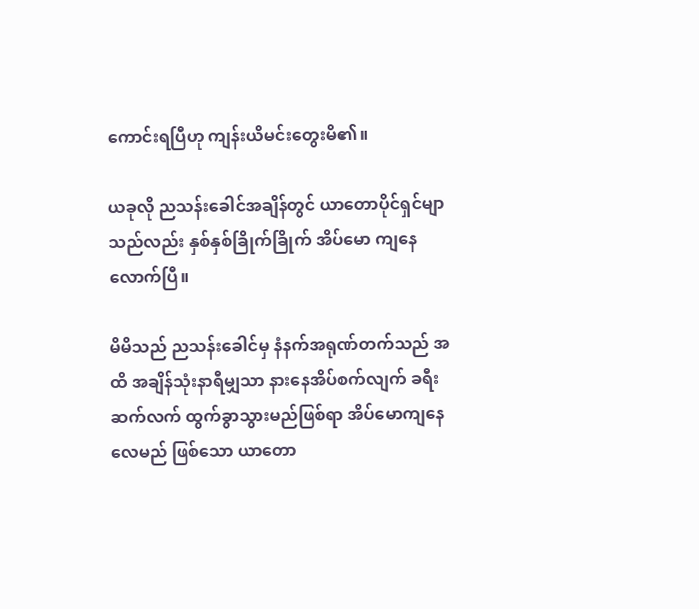ကောင်းရပြီဟု ကျန်းယိမင်းတွေးမိ၏။

ယခုလို ညသန်းခေါင်အချိန်တွင် ယာတောပိုင်ရှင်မျာ သည်လည်း နှစ်နှစ်ခြိုက်ခြိုက် အိပ်မော ကျနေလောက်ပြီ။

မိမိသည် ညသန်းခေါင်မှ နံနက်အရုဏ်တက်သည် အထိ အချိန်သုံးနာရီမျှသာ နားနေအိပ်စက်လျက် ခရီးဆက်လက် ထွက်ခွာသွားမည်ဖြစ်ရာ အိပ်မောကျနေလေမည် ဖြစ်သော ယာတော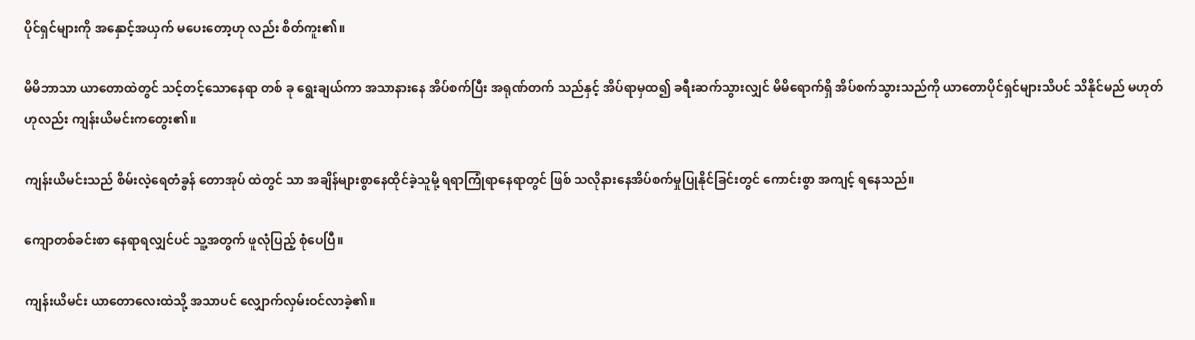ပိုင်ရှင်များကို အနှောင့်အယှက် မပေးတော့ဟု လည်း စိတ်ကူး၏။

မိမိဘာသာ ယာတောထဲတွင် သင့်တင့်သောနေရာ တစ် ခု ရွေးချယ်ကာ အသာနားနေ အိပ်စက်ပြီး အရုဏ်တက် သည်နှင့် အိပ်ရာမှထ၍ ခရီးဆက်သွားလျှင် မိမိရောက်ရှိ အိပ်စက်သွားသည်ကို ယာတောပိုင်ရှင်များသိပင် သိနိုင်မည် မဟုတ်ဟုလည်း ကျန်းယိမင်းကတွေး၏။

ကျန်းယိမင်းသည် စိမ်းလဲ့ရေတံခွန် တောအုပ် ထဲတွင် သာ အချိန်များစွာနေထိုင်ခဲ့သူမို့ ရရာကြုံရာနေရာတွင် ဖြစ် သလိုနားနေအိပ်စက်မှုပြုနိုင်ခြင်းတွင် ကောင်းစွာ အကျင့် ရနေသည်။

ကျောတစ်ခင်းစာ နေရာရလျှင်ပင် သူ့အတွက် ဖူလုံပြည့် စုံပေပြီ။

ကျန်းယိမင်း ယာတောလေးထဲသို့ အသာပင် လျှောက်လှမ်းဝင်လာခဲ့၏။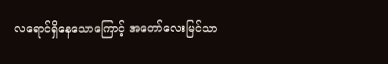လရောင်ရှိနေသောကြောင့် အတော်လေးမြင်သာ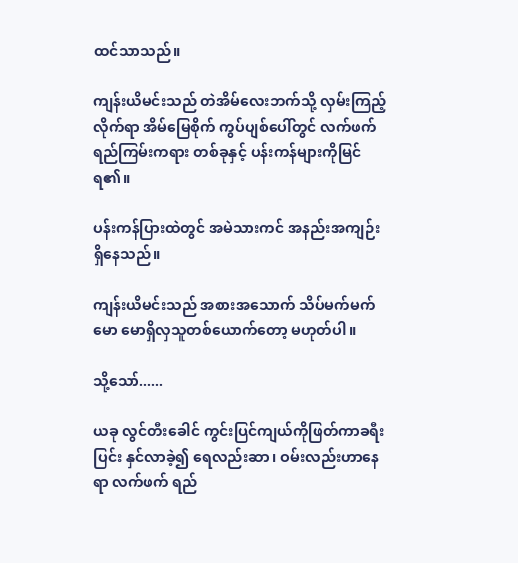ထင်သာသည်။

ကျန်းယိမင်းသည် တဲအိမ်လေးဘက်သို့ လှမ်းကြည့်လိုက်ရာ အိမ်မြေစိုက် ကွပ်ပျစ်ပေါ်တွင် လက်ဖက်ရည်ကြမ်းကရား တစ်ခုနှင့် ပန်းကန်များကိုမြင်ရ၏။

ပန်းကန်ပြားထဲတွင် အမဲသားကင် အနည်းအကျဉ်း ရှိနေသည်။

ကျန်းယိမင်းသည် အစားအသောက် သိပ်မက်မက်မော မောရှိလှသူတစ်ယောက်တော့ မဟုတ်ပါ။

သို့သော်......

ယခု လွင်တီးခေါင် ကွင်းပြင်ကျယ်ကိုဖြတ်ကာခရီး ပြင်း နှင်လာခဲ့၍ ရေလည်းဆာ၊ ဝမ်းလည်းဟာနေရာ လက်ဖက် ရည်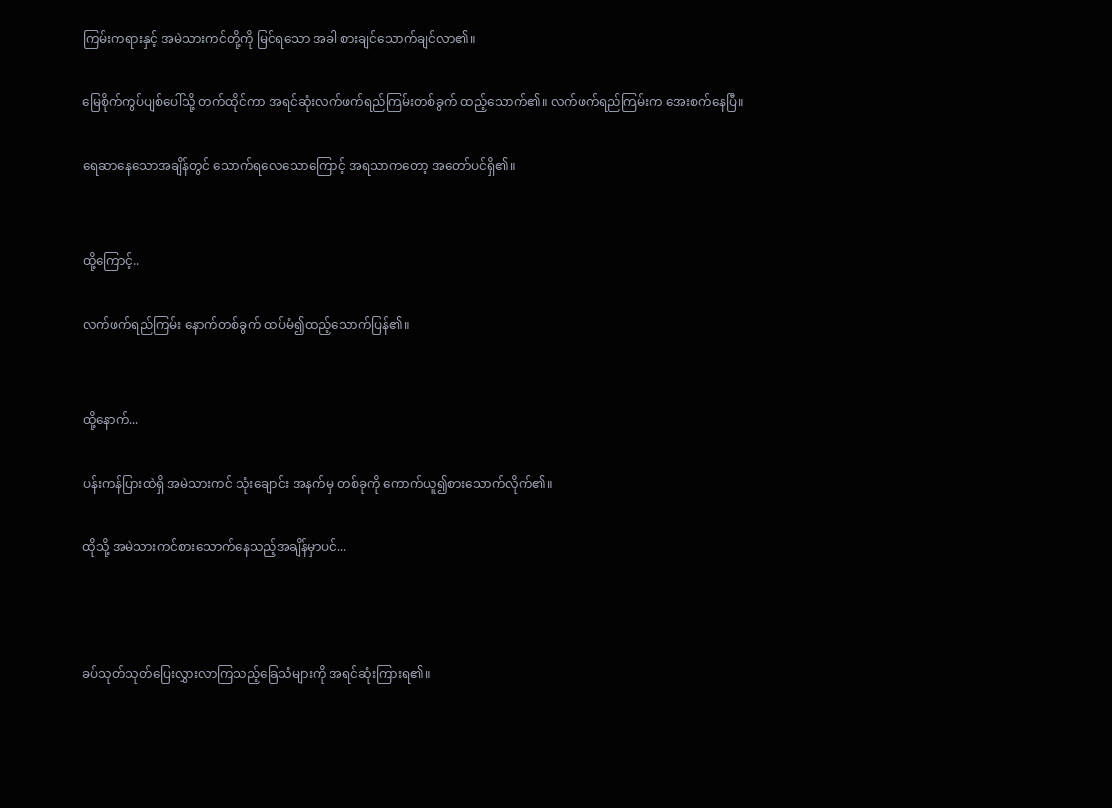ကြမ်းကရားနှင့် အမဲသားကင်တို့ကို မြင်ရသော အခါ စားချင်သောက်ချင်လာ၏။

မြေစိုက်ကွပ်ပျစ်ပေါ်သို့ တက်ထိုင်ကာ အရင်ဆုံးလက်ဖက်ရည်ကြမ်းတစ်ခွက် ထည့်သောက်၏။ လက်ဖက်ရည်ကြမ်းက အေးစက်နေပြီ။

ရေဆာနေသောအချိန်တွင် သောက်ရလေသောကြောင့် အရသာကတော့ အတော်ပင်ရှိ၏။


ထို့ကြောင့်..

လက်ဖက်ရည်ကြမ်း နောက်တစ်ခွက် ထပ်မံ၍ထည့်သောက်ပြန်၏။


ထို့နောက်...

ပန်းကန်ပြားထဲရှိ အမဲသားကင် သုံးချောင်း အနက်မှ တစ်ခုကို ကောက်ယူ၍စားသောက်လိုက်၏။

ထိုသို့ အမဲသားကင်စားသောက်နေသည့်အချိန်မှာပင်...



ခပ်သုတ်သုတ်ပြေးလွှားလာကြသည့်ခြေသံများကို အရင်ဆုံးကြားရ၏။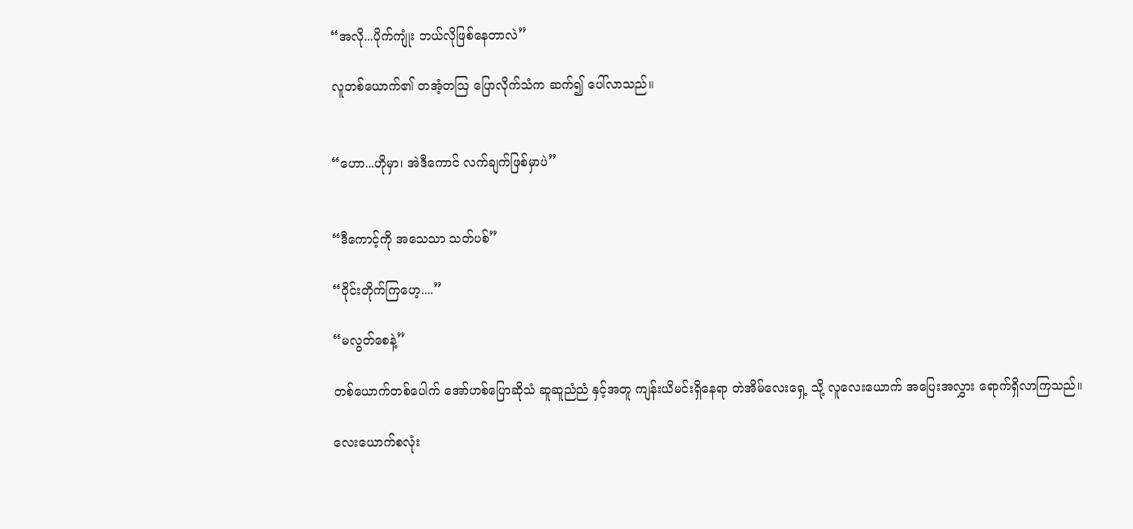“အလို...ပိုက်ကျုံး ဘယ်လိုဖြစ်နေတာလဲ”

လူတစ်ယောက်၏ တအံ့တဩ ပြောလိုက်သံက ဆက်၍ ပေါ်လာသည်။


“ဟော...ဟိုမှာ၊ အဲဒီကောင် လက်ချက်ဖြစ်မှာပဲ”


“ဒီကောင့်ကို အသေသာ သတ်ပစ်”

“ဝိုင်းတိုက်ကြဟေ့....”

“မလွတ်စေနဲ့”

တစ်ယောက်တစ်ပေါက် အော်ဟစ်ပြောဆိုသံ ဆူဆူညံညံ နှင့်အတူ ကျန်းယိမင်းရှိနေရာ တဲအိမ်လေးရှေ့ သို့ လူလေးယောက် အပြေးအလွှား ရောက်ရှိလာကြသည်။

လေးယောက်စလုံး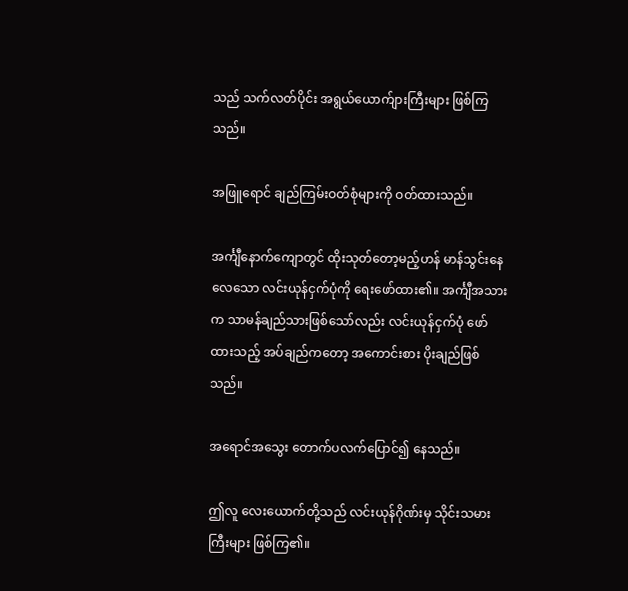သည် သက်လတ်ပိုင်း အရွယ်ယောက်ျားကြီးများ ဖြစ်ကြသည်။

အဖြူရောင် ချည်ကြမ်းဝတ်စုံများကို ဝတ်ထားသည်။

အင်္ကျီနောက်ကျောတွင် ထိုးသုတ်တော့မည့်ဟန် မာန်သွင်းနေလေသော လင်းယုန်ငှက်ပုံကို ရေးဖော်ထား၏။ အင်္ကျီအသားက သာမန်ချည်သားဖြစ်သော်လည်း လင်းယုန်ငှက်ပုံ ဖော်ထားသည့် အပ်ချည်ကတော့ အကောင်းစား ပိုးချည်ဖြစ်သည်။

အရောင်အသွေး တောက်ပလက်ပြောင်၍ နေသည်။

ဤလူ လေးယောက်တို့သည် လင်းယုန်ဂိုဏ်းမှ သိုင်းသမားကြီးများ ဖြစ်ကြ၏။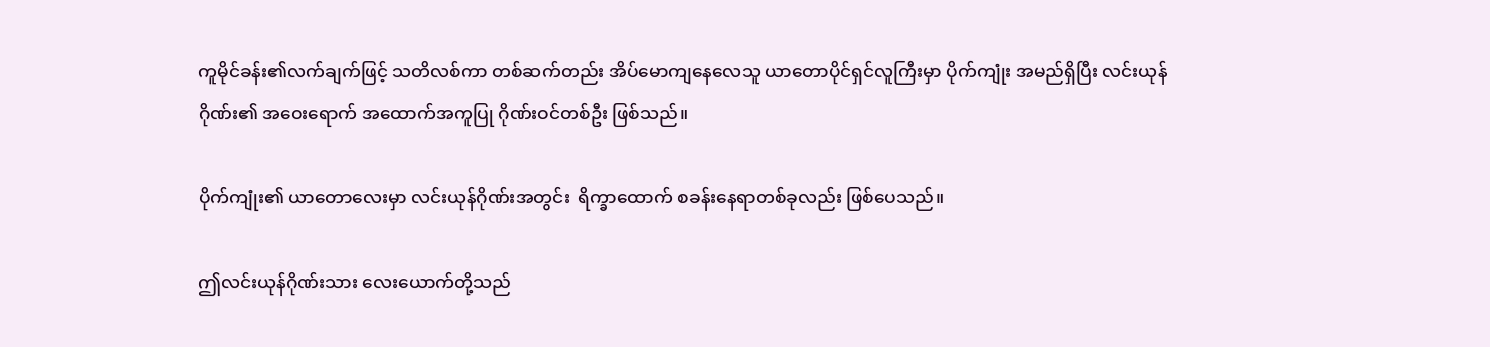ကူမိုင်ခန်း၏လက်ချက်ဖြင့် သတိလစ်ကာ တစ်ဆက်တည်း အိပ်မောကျနေလေသူ ယာတောပိုင်ရှင်လူကြီးမှာ ပိုက်ကျုံး အမည်ရှိပြီး လင်းယုန်ဂိုဏ်း၏ အဝေးရောက် အထောက်အကူပြု ဂိုဏ်းဝင်တစ်ဦး ဖြစ်သည်။

ပိုက်ကျုံး၏ ယာတောလေးမှာ လင်းယုန်ဂိုဏ်းအတွင်း  ရိက္ခာထောက် စခန်းနေရာတစ်ခုလည်း ဖြစ်ပေသည်။

ဤလင်းယုန်ဂိုဏ်းသား လေးယောက်တို့သည်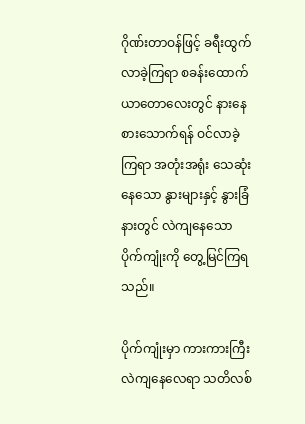ဂိုဏ်းတာဝန်ဖြင့် ခရီးထွက်လာခဲ့ကြရာ စခန်းထောက် ယာတောလေးတွင် နားနေစားသောက်ရန် ဝင်လာခဲ့ကြရာ အတုံးအရုံး သေဆုံးနေသော နွားများနှင့် နွားခြံနားတွင် လဲကျနေသော ပိုက်ကျုံးကို တွေ့မြင်ကြရသည်။

ပိုက်ကျုံးမှာ ကားကားကြီး လဲကျနေလေရာ သတိလစ်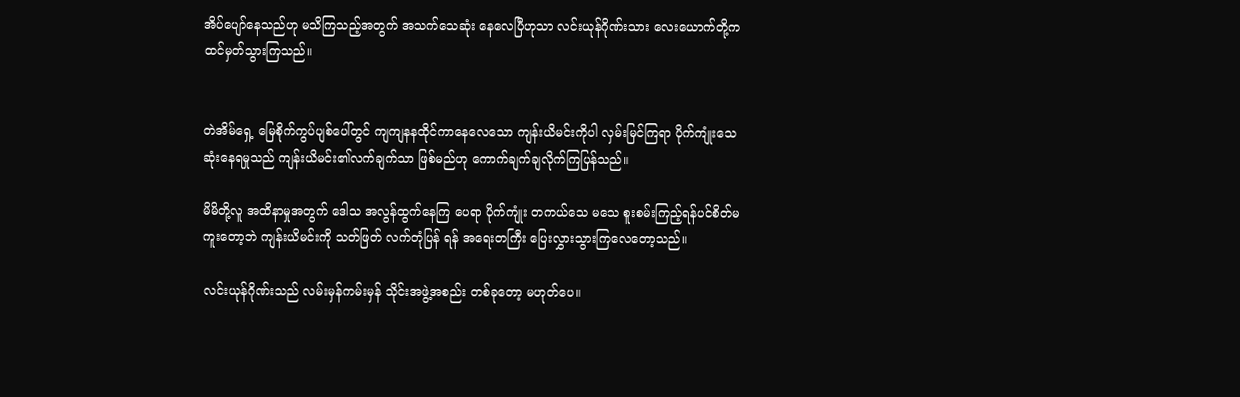အိပ်ပျော်နေသည်ဟု မသိကြသည့်အတွက် အသက်သေဆုံး နေလေပြီဟုသာ လင်းယုန်ဂိုဏ်းသား လေးယောက်တို့က ထင်မှတ်သွားကြသည်။


တဲအိမ်ရှေ့ မြေစိုက်ကွပ်ပျစ်ပေါ်တွင် ကျကျနနထိုင်ကာနေလေသော ကျန်းယိမင်းကိုပါ လှမ်းမြင်ကြရာ ပိုက်ကျုံးသေဆုံးနေရမှုသည် ကျန်းယိမင်း၏လက်ချက်သာ ဖြစ်မည်ဟု ကောက်ချက်ချလိုက်ကြပြန်သည်။

မိမိတို့လူ အထိနာမှုအတွက် ဒေါသ အလွန်ထွက်နေကြ ပေရာ ပိုက်ကျုံး တကယ်သေ မသေ စူးစမ်းကြည့်ရန်ပင်စိတ်မကူးတော့ဘဲ ကျန်းယိမင်းကို သတ်ဖြတ် လက်တုံပြန် ရန် အရေးတကြီး ပြေးလွှားသွားကြလေတော့သည်။

လင်းယုန်ဂိုဏ်းသည် လမ်းမှန်ကမ်းမှန် သိုင်းအဖွဲ့အစည်း တစ်ခုတော့ မဟုတ်ပေ။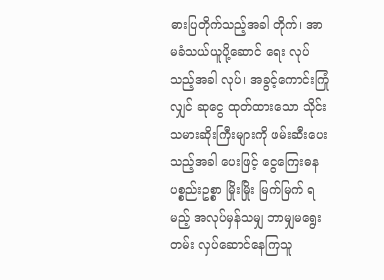ဓားပြတိုက်သည့်အခါ တိုက်၊ အာမခံသယ်ယူပို့ဆောင် ရေး လုပ်သည့်အခါ လုပ်၊ အခွင့်ကောင်းကြုံလျှင် ဆုငွေ ထုတ်ထားသော သိုင်းသမားဆိုးကြီးများကို ဖမ်းဆီးပေး သည့်အခါ ပေးဖြင့် ငွေကြေးဓန ပစ္စည်းဥစ္စာ မြိုးမြိုး မြက်မြက် ရမည့် အလုပ်မှန်သမျှ ဘာမျှမရွေးတမ်း လှပ်ဆောင်နေကြသူ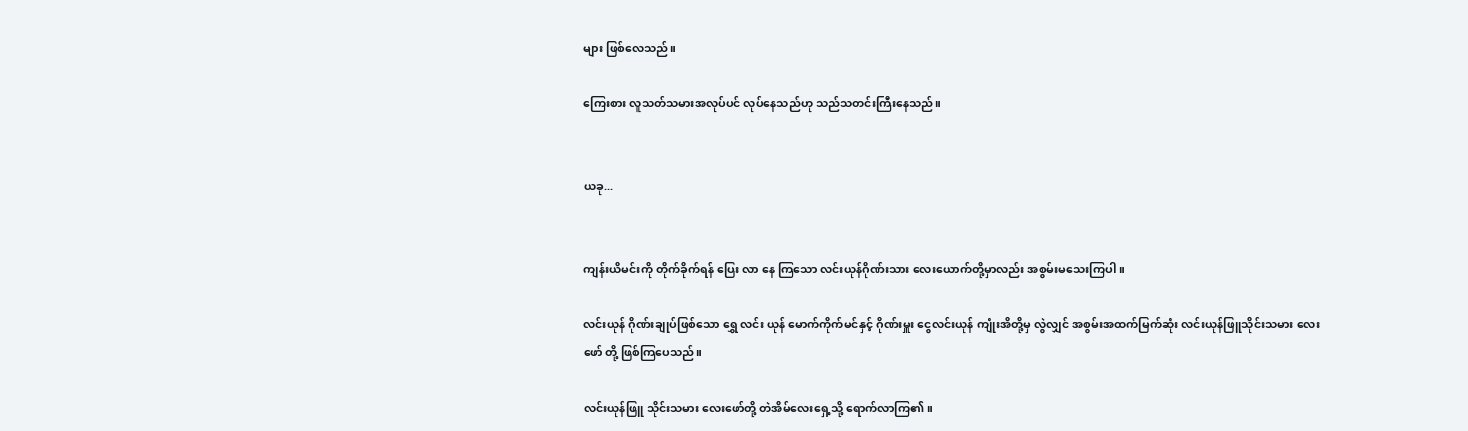များ ဖြစ်လေသည်။

ကြေးစား လူသတ်သမားအလုပ်ပင် လုပ်နေသည်ဟု သည်သတင်းကြီးနေသည်။


ယခု...


ကျန်းယိမင်းကို တိုက်ခိုက်ရန် ပြေး လာ နေ ကြသော လင်းယုန်ဂိုဏ်းသား လေးယောက်တို့မှာလည်း အစွမ်းမသေးကြပါ။

လင်းယုန် ဂိုဏ်းချုပ်ဖြစ်သော ရွှေ လင်း ယုန် မောက်ကိုက်မင်နှင့် ဂိုဏ်းမှူး ငွေလင်းယုန် ကျုံးအိတို့မှ လွဲလျှင် အစွမ်းအထက်မြက်ဆုံး လင်းယုန်ဖြူသိုင်းသမား လေးဖော် တို့ ဖြစ်ကြပေသည်။

လင်းယုန်ဖြူ သိုင်းသမား လေးဖော်တို့ တဲအိမ်လေးရှေ့သို့ ရောက်လာကြ၏။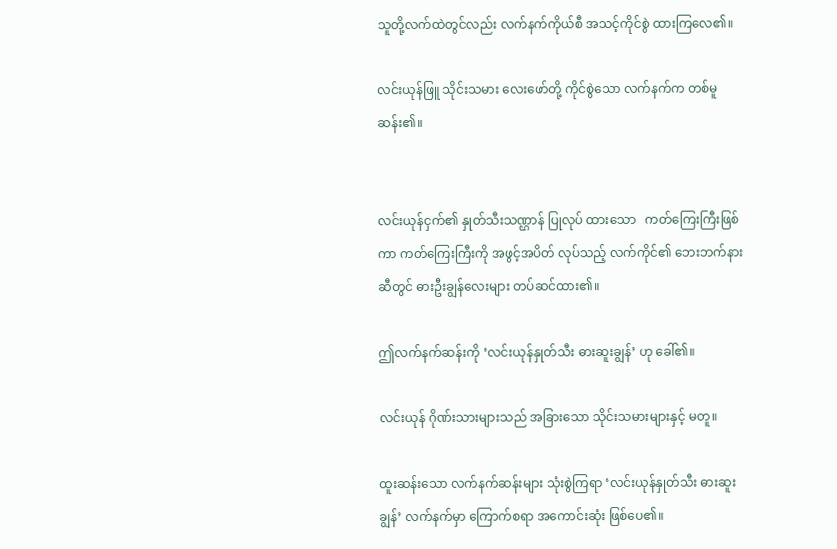သူတို့လက်ထဲတွင်လည်း လက်နက်ကိုယ်စီ အသင့်ကိုင်စွဲ ထားကြလေ၏။

လင်းယုန်ဖြူ သိုင်းသမား လေးဖော်တို့ ကိုင်စွဲသော လက်နက်က တစ်မူဆန်း၏။


လင်းယုန်ငှက်၏ နှုတ်သီးသဏ္ဌာန် ပြုလုပ် ထားသော   ကတ်ကြေးကြီးဖြစ်ကာ ကတ်ကြေးကြီးကို အဖွင့်အပိတ် လုပ်သည့် လက်ကိုင်၏ ဘေးဘက်နားဆီတွင် ဓားဦးချွန်လေးများ တပ်ဆင်ထား၏။

ဤလက်နက်ဆန်းကို ‘လင်းယုန်နှုတ်သီး ဓားဆူးချွန်’ ဟု ခေါ်၏။

လင်းယုန် ဂိုဏ်းသားများသည် အခြားသော သိုင်းသမားများနှင့် မတူ။

ထူးဆန်းသော လက်နက်ဆန်းများ သုံးစွဲကြရာ ‘လင်းယုန်နှုတ်သီး ဓားဆူးချွန်’ လက်နက်မှာ ကြောက်စရာ အကောင်းဆုံး ဖြစ်ပေ၏။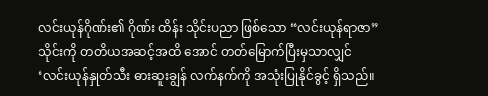လင်းယုန်ဂိုဏ်း၏ ဂိုဏ်း ထိန်း သိုင်းပညာ ဖြစ်သော “လင်းယုန်ရာဇာ” သိုင်းကို တတိယအဆင့်အထိ အောင် တတ်မြောက်ပြီးမှသာလျှင် ‘လင်းယုန်နှုတ်သီး ဓားဆူးချွန် လက်နက်ကို အသုံးပြုနိုင်ခွင့် ရှိသည်။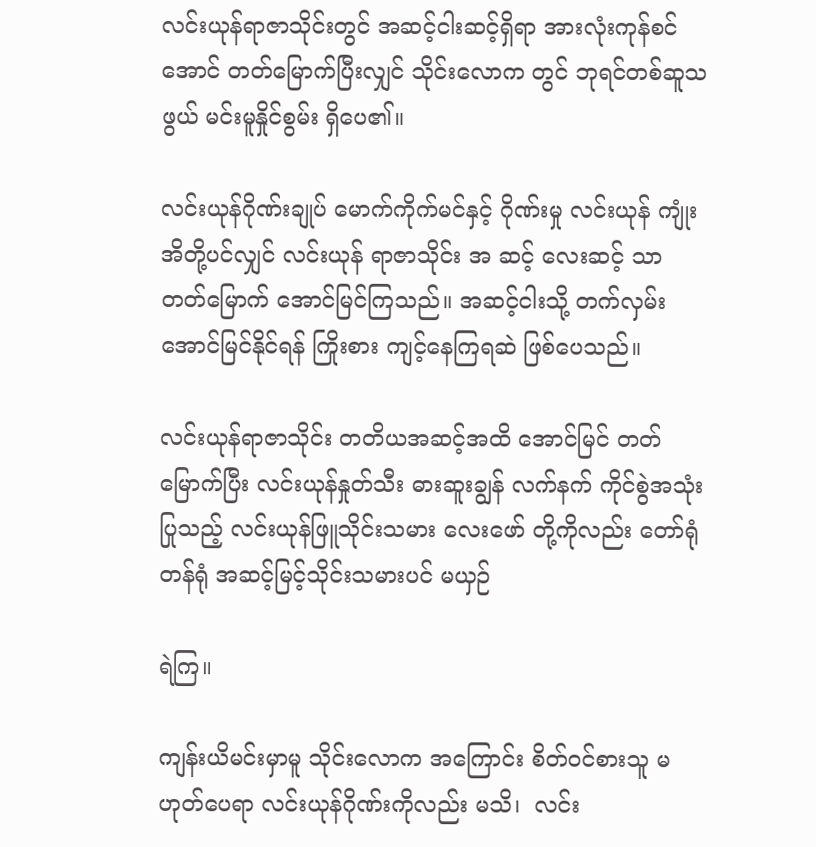လင်းယုန်ရာဇာသိုင်းတွင် အဆင့်ငါးဆင့်ရှိရာ အားလုံးကုန်စင်အောင် တတ်မြောက်ပြီးလျှင် သိုင်းလောက တွင် ဘုရင်တစ်ဆူသဖွယ် မင်းမူနှိုင်စွမ်း ရှိပေ၏။

လင်းယုန်ဂိုဏ်းချုပ် မောက်ကိုက်မင်နှင့် ဂိုဏ်းမှု လင်းယုန် ကျုံးအိတို့ပင်လျှင် လင်းယုန် ရာဇာသိုင်း အ ဆင့် လေးဆင့် သာ တတ်မြောက် အောင်မြင်ကြသည်။ အဆင့်ငါးသို့ တက်လှမ်းအောင်မြင်နိုင်ရန် ကြိုးစား ကျင့်နေကြရဆဲ ဖြစ်ပေသည်။

လင်းယုန်ရာဇာသိုင်း တတိယအဆင့်အထိ အောင်မြင် တတ်မြောက်ပြီး လင်းယုန်နှုတ်သီး ဓားဆူးချွန် လက်နက် ကိုင်စွဲအသုံးပြုသည့် လင်းယုန်ဖြူသိုင်းသမား လေးဖော် တို့ကိုလည်း တော်ရုံတန်ရုံ အဆင့်မြင့်သိုင်းသမားပင် မယှဉ်

ရဲကြ။

ကျန်းယိမင်းမှာမူ သိုင်းလောက အကြောင်း စိတ်ဝင်စားသူ မဟုတ်ပေရာ လင်းယုန်ဂိုဏ်းကိုလည်း မသိ၊  လင်း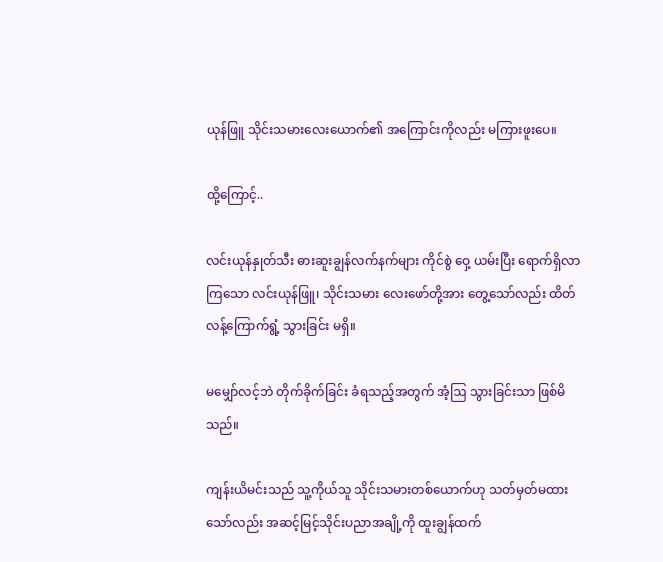ယုန်ဖြူ သိုင်းသမားလေးယောက်၏ အကြောင်းကိုလည်း မကြားဖူးပေ။

ထို့ကြောင့်..

လင်းယုန်နှုတ်သီး ဓားဆူးချွန်လက်နက်များ ကိုင်စွဲ ဝှေ့ ယမ်းပြီး ရောက်ရှိလာကြသော လင်းယုန်ဖြူ၊ သိုင်းသမား လေးဖော်တို့အား တွေ့သော်လည်း ထိတ်လန့်ကြောက်ရွံ့ သွားခြင်း မရှိ။

မမျှော်လင့်ဘဲ တိုက်ခိုက်ခြင်း ခံရသည့်အတွက် အံ့ဩ သွားခြင်းသာ ဖြစ်မိသည်။

ကျန်းယိမင်းသည် သူ့ကိုယ်သူ သိုင်းသမားတစ်ယောက်ဟု သတ်မှတ်မထားသော်လည်း အဆင့်မြင့်သိုင်းပညာအချို့ကို ထူးချွန်ထက်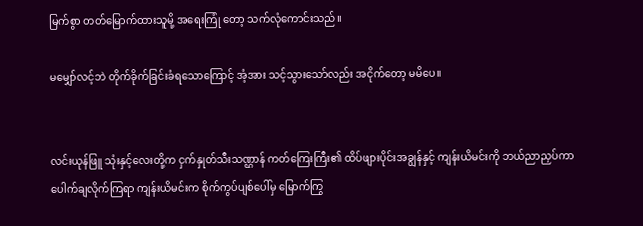မြက်စွာ တတ်မြောက်ထားသူမို့ အရေးကြုံ တော့ သက်လုံကောင်းသည်။

မမျှော်လင့်ဘဲ တိုက်ခိုက်ခြင်းခံရသောကြောင့် အံ့အား သင့်သွားသော်လည်း အငိုက်တော့ မမိပေ။


လင်းယုန်ဖြူ သုံးနှင့်လေးတို့က ငှက်နှုတ်သီးသဏ္ဌာန် ကတ်ကြေးကြီး၏ ထိပ်ဖျားပိုင်းအချွန်နှင့် ကျန်းယိမင်းကို ဘယ်ညာညှပ်ကာ ပေါက်ချလိုက်ကြရာ ကျန်းယိမင်းက စိုက်ကွပ်ပျစ်ပေါ်မှ မြောက်ကြွ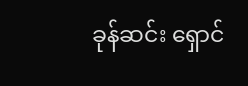ခုန်ဆင်း ရှောင်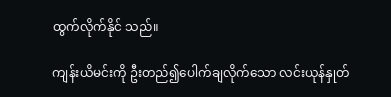ထွက်လိုက်နိုင် သည်။

ကျန်းယိမင်းကို ဦးတည်၍ပေါက်ချလိုက်သော လင်းယုန်နှုတ်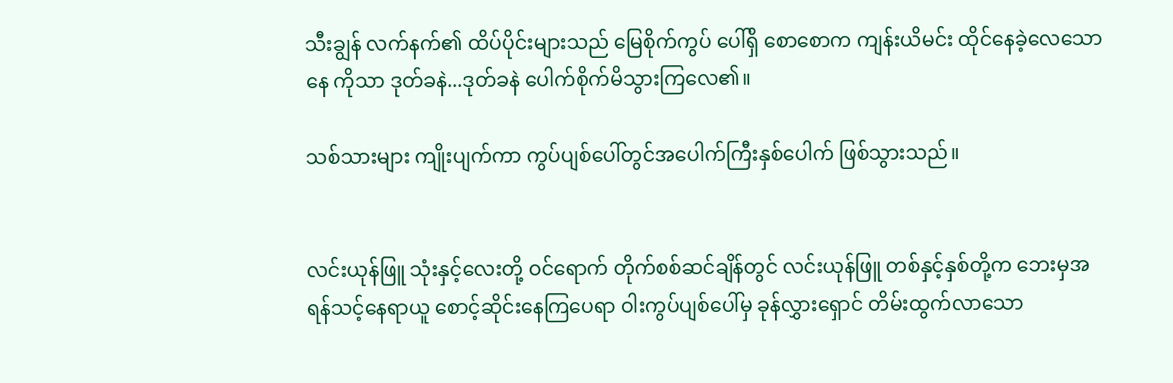သီးချွန် လက်နက်၏ ထိပ်ပိုင်းများသည် မြေစိုက်ကွပ် ပေါ်ရှိ စောစောက ကျန်းယိမင်း ထိုင်နေခဲ့လေသော နေ ကိုသာ ဒုတ်ခနဲ...ဒုတ်ခနဲ ပေါက်စိုက်မိသွားကြလေ၏။

သစ်သားများ ကျိုးပျက်ကာ ကွပ်ပျစ်ပေါ်တွင်အပေါက်ကြီးနှစ်ပေါက် ဖြစ်သွားသည်။


လင်းယုန်ဖြူ သုံးနှင့်လေးတို့ ဝင်ရောက် တိုက်စစ်ဆင်ချိန်တွင် လင်းယုန်ဖြူ တစ်နှင့်နှစ်တို့က ဘေးမှအရန်သင့်နေရာယူ စောင့်ဆိုင်းနေကြပေရာ ဝါးကွပ်ပျစ်ပေါ်မှ ခုန်လွှားရှောင် တိမ်းထွက်လာသော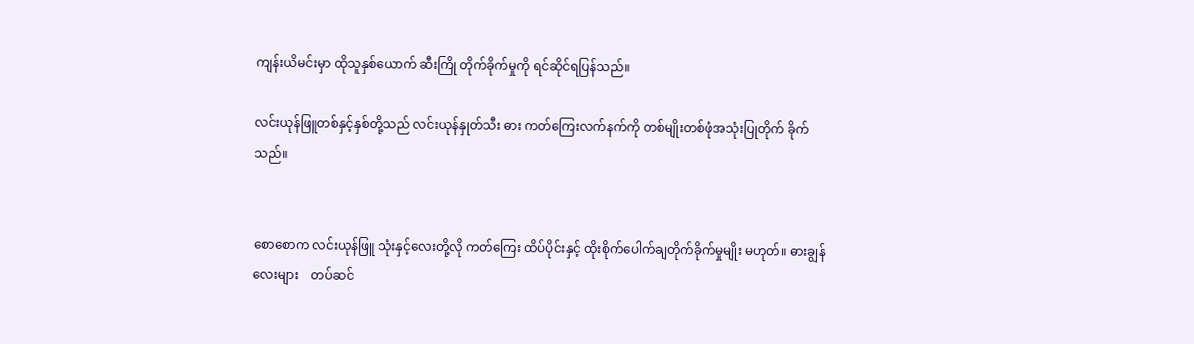ကျန်းယိမင်းမှာ ထိုသူနှစ်ယောက် ဆီးကြို တိုက်ခိုက်မှုကို ရင်ဆိုင်ရပြန်သည်။

လင်းယုန်ဖြူတစ်နှင့်နှစ်တို့သည် လင်းယုန်နှုတ်သီး ဓား ကတ်ကြေးလက်နက်ကို တစ်မျိုးတစ်ဖုံအသုံးပြုတိုက် ခိုက်သည်။


စောစောက လင်းယုန်ဖြူ သုံးနှင့်လေးတို့လို ကတ်ကြေး ထိပ်ပိုင်းနှင့် ထိုးစိုက်ပေါက်ချတိုက်ခိုက်မှုမျိုး မဟုတ်။ ဓားချွန်လေးများ    တပ်ဆင်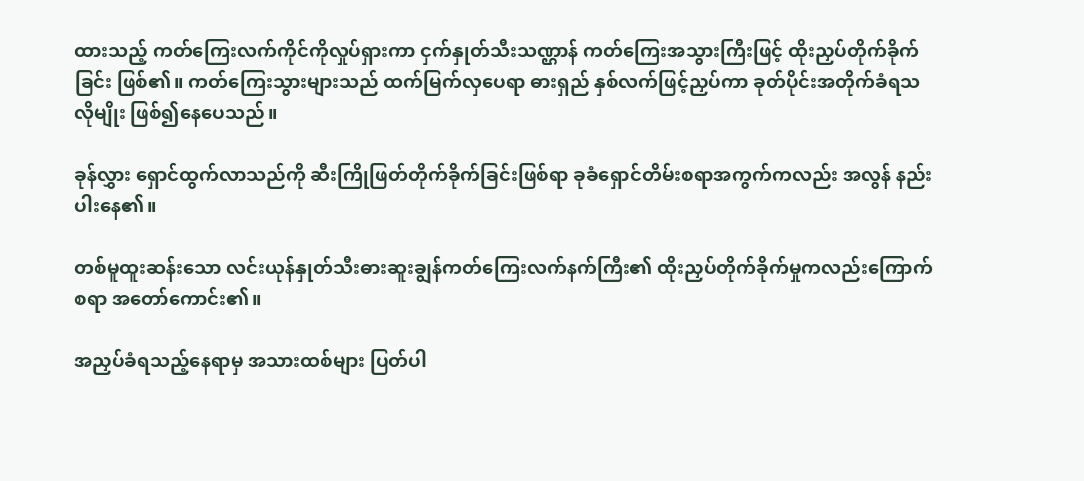ထားသည့် ကတ်ကြေးလက်ကိုင်ကိုလှုပ်ရှားကာ ငှက်နှုတ်သီးသဏ္ဌာန် ကတ်ကြေးအသွားကြီးဖြင့် ထိုးညှပ်တိုက်ခိုက်ခြင်း ဖြစ်၏။ ကတ်ကြေးသွားများသည် ထက်မြက်လှပေရာ ဓားရှည် နှစ်လက်ဖြင့်ညှပ်ကာ ခုတ်ပိုင်းအတိုက်ခံရသလိုမျိုး ဖြစ်၍နေပေသည်။

ခုန်လွှား ရှောင်ထွက်လာသည်ကို ဆီးကြိုဖြတ်တိုက်ခိုက်ခြင်းဖြစ်ရာ ခုခံရှောင်တိမ်းစရာအကွက်ကလည်း အလွန် နည်းပါးနေ၏။

တစ်မူထူးဆန်းသော လင်းယုန်နှုတ်သီးဓားဆူးချွန်ကတ်ကြေးလက်နက်ကြီး၏ ထိုးညှပ်တိုက်ခိုက်မှုကလည်းကြောက် စရာ အတော်ကောင်း၏။

အညှပ်ခံရသည့်နေရာမှ အသားထစ်များ ပြတ်ပါ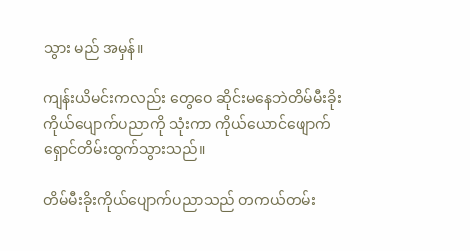သွား မည် အမှန်။

ကျန်းယိမင်းကလည်း တွေဝေ ဆိုင်းမနေဘဲတိမ်မီးခိုး ကိုယ်ပျောက်ပညာကို သုံးကာ ကိုယ်ယောင်ဖျောက် ရှောင်တိမ်းထွက်သွားသည်။

တိမ်မီးခိုးကိုယ်ပျောက်ပညာသည် တကယ်တမ်း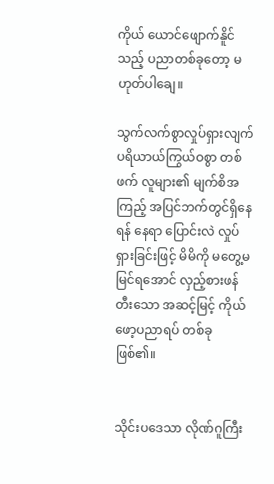ကိုယ် ယောင်ဖျောက်နိူင်သည့် ပညာတစ်ခုတော့ မဟုတ်ပါချေ။

သွက်လက်စွာလှုပ်ရှားလျက် ပရိယာယ်ကြွယ်ဝစွာ တစ်ဖက် လူများ၏ မျက်စိအကြည့် အပြင်ဘက်တွင်ရှိနေရန် နေရာ ပြောင်းလဲ လှုပ်ရှားခြင်းဖြင့် မိမိကို မတွေ့မမြင်ရအောင် လှည့်စားဖန်တီးသော အဆင့်မြင့် ကိုယ်ဖော့ပညာရပ် တစ်ခုဖြစ်၏။


သိုင်းပဒေသာ လိုဏ်ဂူကြီး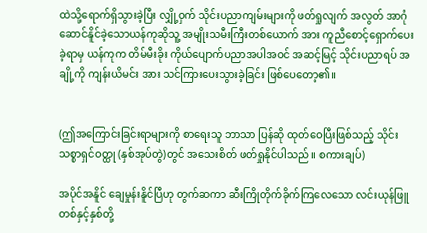ထဲသို့ရောက်ရှိသွားခဲ့ပြီး လျှို့ဝှက် သိုင်းပညာကျမ်းများကို ဖတ်ရှုလျက် အလွတ် အာဂုံ ဆောင်နိူင်ခဲ့သောယန်ကုဆိုသူ့ အမျိုးသမီးကြီးတစ်ယောက် အား ကူညီစောင့်ရှောက်ပေးခဲ့ရာမှ ယန်ကုက တိမ်မီးခိုး ကိုယ်ပျောက်ပညာအပါအဝင် အဆင့်မြင့် သိုင်းပညာရပ် အချို့ကို ကျန်းယိမင်း အား သင်ကြားပေးသွားခဲ့ခြင်း ဖြစ်ပေတော့၏။


(ဤအကြောင်းခြင်းရာများကို စာရေးသူ ဘာသာ ပြန်ဆို ထုတ်ဝေပြီးဖြစ်သည့် သိုင်းသစ္စာရှင်ဝတ္ထု (နှစ်အုပ်တွဲ)တွင် အသေးစိတ် ဖတ်ရှုနိုင်ပါသည်။ စကားချပ်)

အပိုင်အနိူင် ချေမှုန်းနိူင်ပြီဟု တွက်ဆကာ ဆီးကြိုတိုက်ခိုက်ကြလေသော လင်းယုန်ဖြူ တစ်နှင့်နှစ်တို့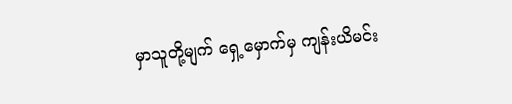မှာသူတို့မျက် ရှေ့မှောက်မှ ကျန်းယိမင်း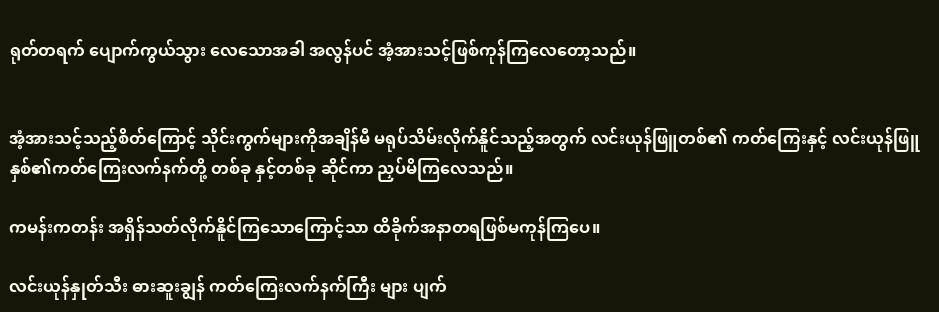ရုတ်တရက် ပျောက်ကွယ်သွား လေသောအခါ အလွန်ပင် အံ့အားသင့်ဖြစ်ကုန်ကြလေတော့သည်။


အံ့အားသင့်သည့်စိတ်ကြောင့် သိုင်းကွက်များကိုအချိန်မီ မရုပ်သိမ်းလိုက်နိူင်သည့်အတွက် လင်းယုန်ဖြူတစ်၏ ကတ်ကြေးနှင့် လင်းယုန်ဖြူ နှစ်၏ကတ်ကြေးလက်နက်တို့ တစ်ခု နှင့်တစ်ခု ဆိုင်ကာ ညှပ်မိကြလေသည်။

ကမန်းကတန်း အရှိန်သတ်လိုက်နိူင်ကြသောကြောင့်သာ ထိခိုက်အနာတရဖြစ်မကုန်ကြပေ။

လင်းယုန်နှုတ်သီး ဓားဆူးချွန် ကတ်ကြေးလက်နက်ကြီး များ ပျက်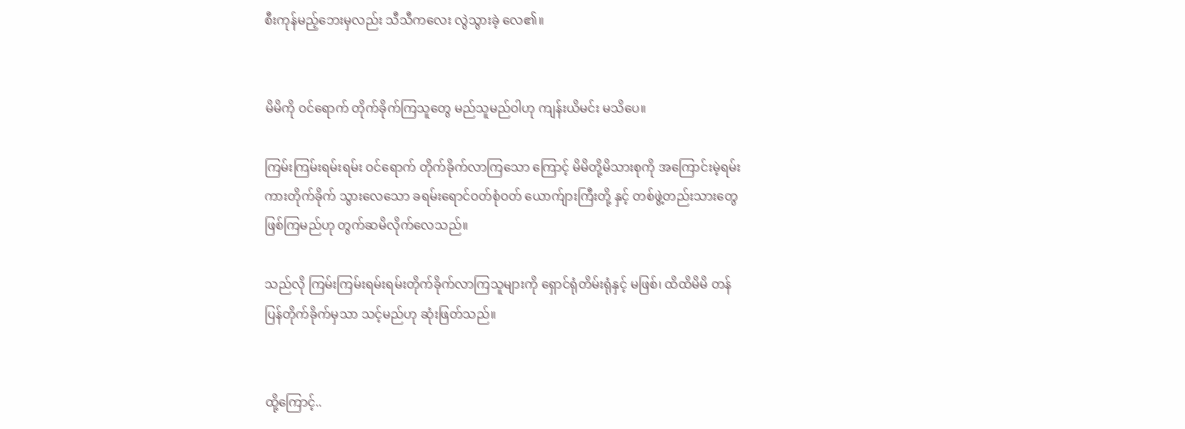စီးကုန်မည့်ဘေးမှလည်း သီသီကလေး လွဲသွားခဲ့ လေ၏။


မိမိကို ဝင်ရောက် တိုက်ခိုက်ကြသူတွေ မည်သူမည်ဝါဟု ကျန်းယိမင်း မသိပေ။

ကြမ်းကြမ်းရမ်းရမ်း ဝင်ရောက် တိုက်ခိုက်လာကြသော ကြောင့် မိမိတို့မိသားစုကို အကြောင်းမဲ့ရမ်းကားတိုက်ခိုက် သွားလေသော ခရမ်းရောင်ဝတ်စုံဝတ် ယောက်ျားကြီးတို့ နှင့် တစ်ဖွဲ့တည်းသားတွေ ဖြစ်ကြမည်ဟု တွက်ဆမိလိုက်လေသည်။

သည်လို ကြမ်းကြမ်းရမ်းရမ်းတိုက်ခိုက်လာကြသူများကို ရှောင်ရုံတိမ်းရုံနှင့် မဖြစ်၊ ထိထိမိမိ တန်ပြန်တိုက်ခိုက်မှသာ သင့်မည်ဟု ဆုံးဖြတ်သည်။


ထို့ကြောင့်..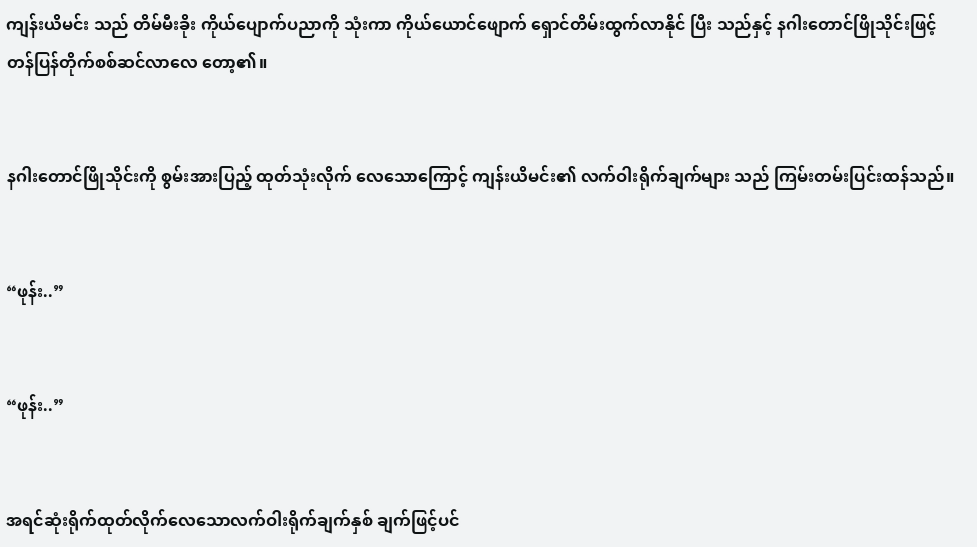ကျန်းယိမင်း သည် တိမ်မီးခိုး ကိုယ်ပျောက်ပညာကို သုံးကာ ကိုယ်ယောင်ဖျောက် ရှောင်တိမ်းထွက်လာနိုင် ပြီး သည်နှင့် နဂါးတောင်ဖြိုသိုင်းဖြင့် တန်ပြန်တိုက်စစ်ဆင်လာလေ တော့၏။


နဂါးတောင်ဖြိုသိုင်းကို စွမ်းအားပြည့် ထုတ်သုံးလိုက် လေသောကြောင့် ကျန်းယိမင်း၏ လက်ဝါးရိုက်ချက်များ သည် ကြမ်းတမ်းပြင်းထန်သည်။


“ဖုန်း..”


“ဖုန်း..”


အရင်ဆုံးရိုက်ထုတ်လိုက်လေသောလက်ဝါးရိုက်ချက်နှစ် ချက်ဖြင့်ပင်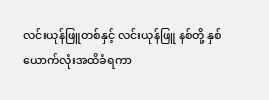လင်းယုန်ဖြူတစ်နှင့် လင်းယုန်ဖြူ နစ်တို့ နှစ် ယောက်လုံးအထိခံရကာ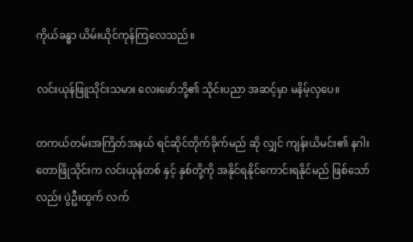ကိုယ်ခန္ဓာ ယိမ်းယိုင်ကုန်ကြလေသည်။

လင်းယုန်ဖြူသိုင်းသမား လေးဖော်ဘို့၏ သိုင်းပညာ အဆင့်မှာ မနိမ့်လှပေ။

တကယ်တမ်းအကြိတ်အနယ် ရင်ဆိုင်တိုက်ခိုက်မည် ဆို လျှင် ကျန်းယိမင်း၏ နဂါးတောဖြိုသိုင်းက လင်းယုန်တစ် နှင့် နှစ်တို့ကို အနိုင်ရနိုင်ကောင်းရနိုင်မည် ဖြစ်သော်လည်း ပွဲဦးထွက် လက်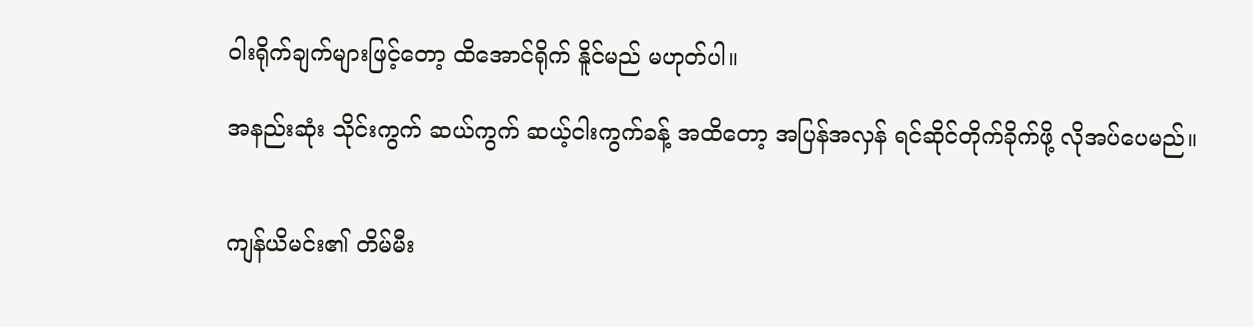ဝါးရိုက်ချက်များဖြင့်တော့ ထိအောင်ရိုက် နိူင်မည် မဟုတ်ပါ။

အနည်းဆုံး သိုင်းကွက် ဆယ်ကွက် ဆယ့်ငါးကွက်ခန့် အထိတော့ အပြန်အလှန် ရင်ဆိုင်တိုက်ခိုက်ဖို့ လိုအပ်ပေမည်။


ကျန်ယိမင်း၏ တိမ်မီး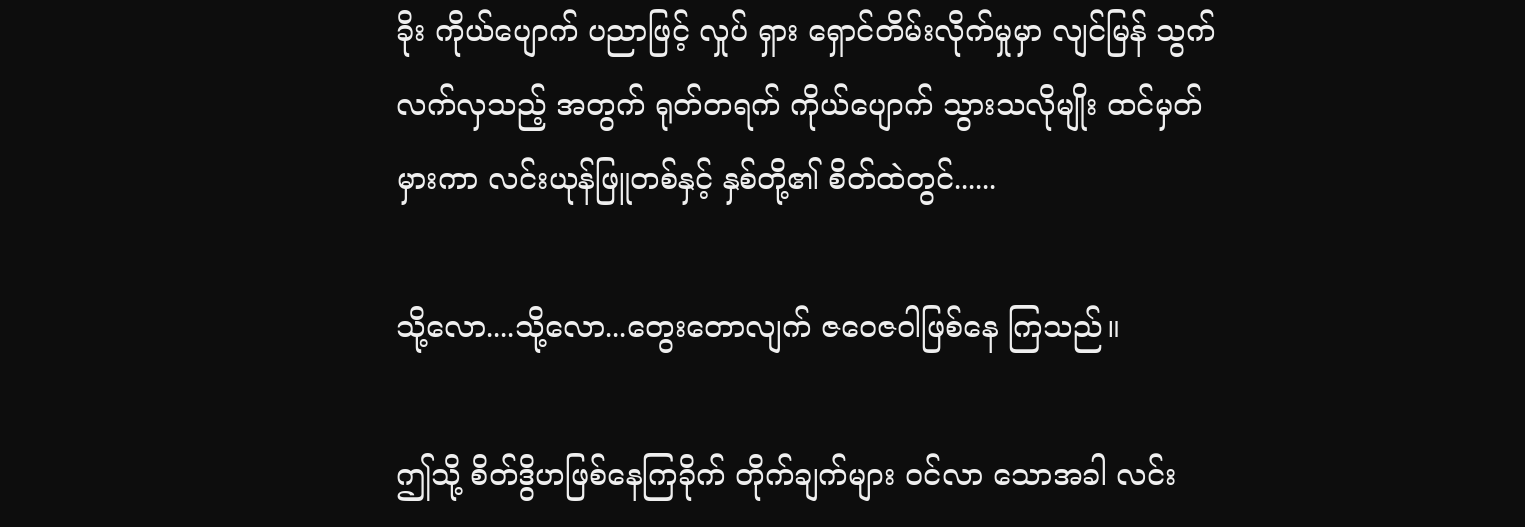ခိုး ကိုယ်ပျောက် ပညာဖြင့် လှုပ် ရှား ရှောင်တိမ်းလိုက်မှုမှာ လျင်မြန် သွက်လက်လှသည့် အတွက် ရုတ်တရက် ကိုယ်ပျောက် သွားသလိုမျိုး ထင်မှတ် မှားကာ လင်းယုန်ဖြူတစ်နှင့် နှစ်တို့၏ စိတ်ထဲတွင်......

သို့လော....သို့လော...တွေးတောလျက် ဇဝေဇဝါဖြစ်နေ ကြသည်။

ဤသို့ စိတ်ဒွိဟဖြစ်နေကြခိုက် တိုက်ချက်များ ဝင်လာ သောအခါ လင်း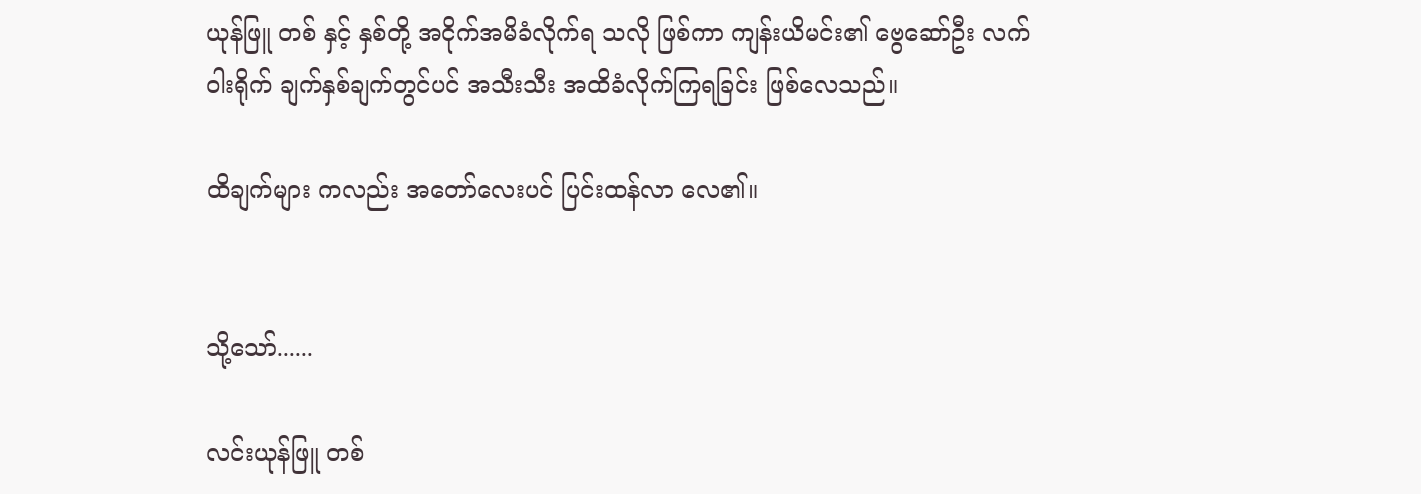ယုန်ဖြူ တစ် နှင့် နှစ်တို့ အငိုက်အမိခံလိုက်ရ သလို ဖြစ်ကာ ကျန်းယိမင်း၏ ဗွေဆော်ဦး လက်ဝါးရိုက် ချက်နှစ်ချက်တွင်ပင် အသီးသီး အထိခံလိုက်ကြရခြင်း ဖြစ်လေသည်။

ထိချက်များ ကလည်း အတော်လေးပင် ပြင်းထန်လာ လေ၏။


သို့သော်......

လင်းယုန်ဖြူ တစ်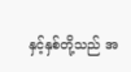နှင့်နှစ်တို့သည် အ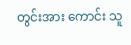တွင်းအား ကောင်း သူ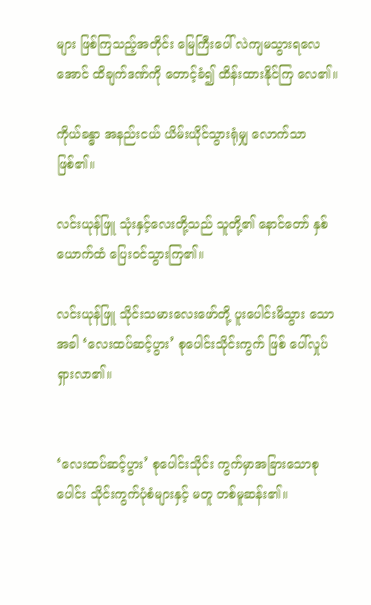များ ဖြစ်ကြသည့်အတိုင်း မြေကြီးပေါ် လဲကျမသွားရလေအောင် ထိချက်ဒဏ်ကို တောင့်ခံ၍ ထိန်းထားနိုင်ကြ လေ၏။

ကိုယ်ခန္ဓာ အနည်းငယ် ယိမ်းယိုင်သွားရုံမျှ လောက်သာ ဖြစ်၏။

လင်းယုန်ဖြူ သုံးနှင့်လေးတို့သည် သူတို့၏ နောင်တော် နှစ်ယောက်ထံ ပြေးဝင်သွားကြ၏။

လင်းယုန်ဖြူ သိုင်းသမားလေးဖော်တို့ ပူးပေါင်းမိသွား သောအခါ ‘လေးထပ်ဆင့်ပွား’ စုပေါင်းသိုင်းကွက် ဖြစ် ပေါ်လှုပ်ရှားလာ၏။


‘လေးထပ်ဆင့်ပွား’ စုပေါင်းသိုင်း ကွက်မှာအခြားသောစုပေါင်း သိုင်းကွက်ပုံစံများနှင့် မတူ တစ်မူဆန်း၏။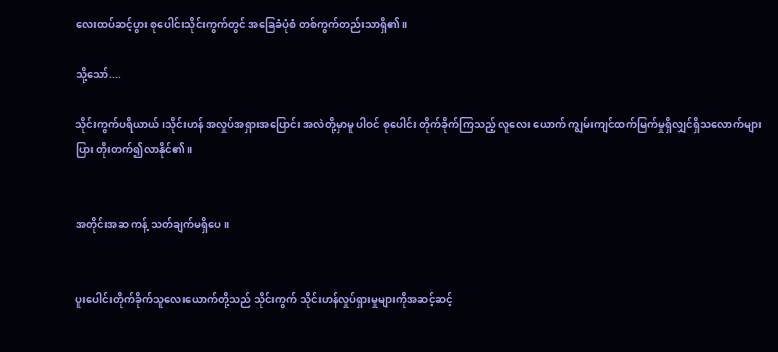လေးထပ်ဆင့်ပွား စုပေါင်းသိုင်းကွက်တွင် အခြေခံပုံစံ တစ်ကွက်တည်းသာရှိ၏။

သို့သော်....

သိုင်းကွက်ပရိယာယ်၊သိုင်းဟန် အလှုပ်အရှားအပြောင်း အလဲတို့မှာမူ ပါဝင် စုပေါင်း တိုက်ခိုက်ကြသည့် လူလေး ယောက် ကျွမ်းကျင်ထက်မြက်မှုရှိလျှင်ရှိသလောက်များပြား တိုးတက်၍လာနိုင်၏။


အတိုင်းအဆ ကန့် သတ်ချက်မရှိပေ။


ပူးပေါင်းတိုက်ခိုက်သူလေးယောက်တို့သည် သိုင်းကွက် သိုင်းဟန်လှုပ်ရှားမှုများကိုအဆင့်ဆင့်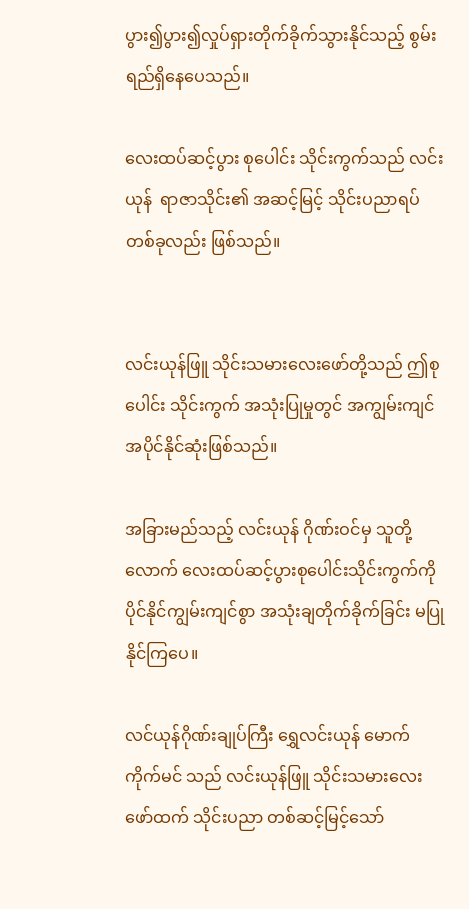ပွား၍ပွား၍လှုပ်ရှားတိုက်ခိုက်သွားနိုင်သည့် စွမ်းရည်ရှိနေပေသည်။

လေးထပ်ဆင့်ပွား စုပေါင်း သိုင်းကွက်သည် လင်းယုန်  ရာဇာသိုင်း၏ အဆင့်မြင့် သိုင်းပညာရပ် တစ်ခုလည်း ဖြစ်သည်။


လင်းယုန်ဖြူ သိုင်းသမားလေးဖော်တို့သည် ဤစုပေါင်း သိုင်းကွက် အသုံးပြုမှုတွင် အကျွမ်းကျင် အပိုင်နိုင်ဆုံးဖြစ်သည်။

အခြားမည်သည့် လင်းယုန် ဂိုဏ်းဝင်မှ သူတို့လောက် လေးထပ်ဆင့်ပွားစုပေါင်းသိုင်းကွက်ကိုပိုင်နိုင်ကျွမ်းကျင်စွာ အသုံးချတိုက်ခိုက်ခြင်း မပြုနိုင်ကြပေ။

လင်ယုန်ဂိုဏ်းချုပ်ကြီး ရွှေလင်းယုန် မောက်ကိုက်မင် သည် လင်းယုန်ဖြူ သိုင်းသမားလေးဖော်ထက် သိုင်းပညာ တစ်ဆင့်မြင့်သော်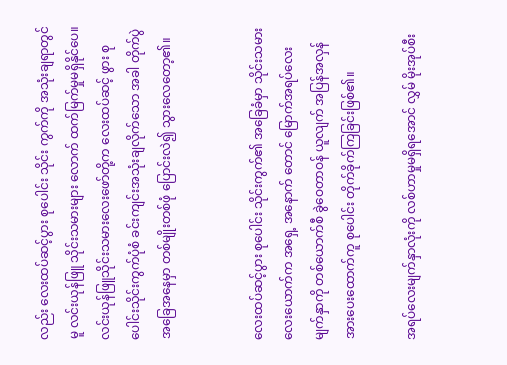လည်း လေးထပ်ဆင့်ပွား စုပေါင်း သိုင်း ကွက်ကို အသုံးချရာတွင်မူ လင်းယုန်ဖြူ သိုင်းသမားများ လောက် ထက်မြက်မှုမရှိနိုင်ပေ။ လင်းယုန်ဖြူသိုင်းသမားလေးဖော်တို့က လေးထပ်ဆင့် ဖွား စုပေါင်းသိုင်းကွက်ပုံစံ ခင်းကျင်းအသုံးချလိုက်သော အခါ တိုက်ပွဲအခြေအနေမှာ တစ်မျိုးတစ်ဖုံ ပြောင်းလဲ၍ သွားလေတော့၏။


လေးထပ်ဆင့်ပွား စုပေါင်း သိုင်းကွက်၏ အခြေခံမှာ သိုင်းသမား လေးယောက်က အရှေ့ အနောက် တောင် မြောက်အရပ်လေးမျက်နှာကို တစ်ယောက်စီ ခွဲဝေတာဝန် ယူလျက် အပြန်အလှန်အားပေးထောက်ကူ စုပေါင်း တိုက်ခိုက်ကြခြင်းဖြစ်၏။

အရပ်လေးမျက်နှာလုံးကို လစ်ဟာမှုမရှိရအောင် လွှမ် မိုးအုပ်စီး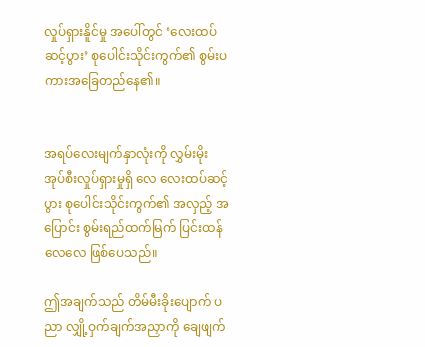လှုပ်ရှားနိူင်မှု အပေါ်တွင် ‘လေးထပ်ဆင့်ပွား’ စုပေါင်းသိုင်းကွက်၏ စွမ်းပကားအခြေတည်နေ၏။


အရပ်လေးမျက်နှာလုံးကို လွှမ်းမိုး အုပ်စီးလှုပ်ရှားမှုရှိ လေ လေးထပ်ဆင့်ပွား စုပေါင်းသိုင်းကွက်၏ အလှည့် အပြောင်း စွမ်းရည်ထက်မြက် ပြင်းထန်လေလေ ဖြစ်ပေသည်။

ဤအချက်သည် တိမ်မီးခိုးပျောက် ပညာ လျှို့ဝှက်ချက်အညှာကို ချေဖျက်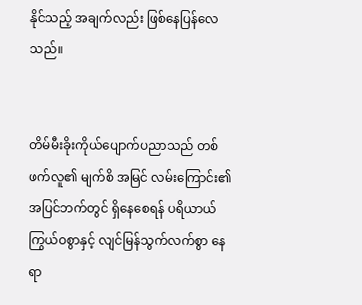နိုင်သည့် အချက်လည်း ဖြစ်နေပြန်လေသည်။


တိမ်မီးခိုးကိုယ်ပျောက်ပညာသည် တစ်ဖက်လူ၏ မျက်စိ အမြင် လမ်းကြောင်း၏ အပြင်ဘက်တွင် ရှိနေစေရန် ပရိယာယ်ကြွယ်ဝစွာနှင့် လျင်မြန်သွက်လက်စွာ နေရာ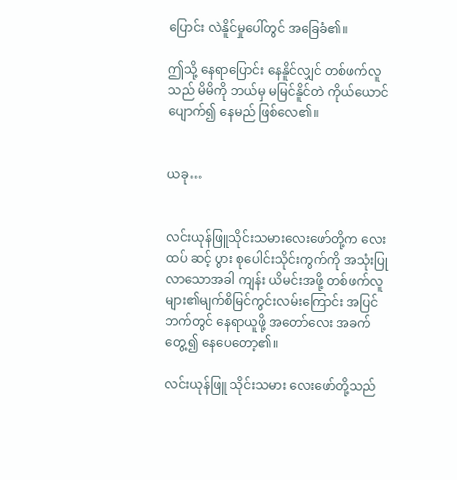ပြောင်း လဲနိူင်မှုပေါ်တွင် အခြေခံ၏။

ဤသို့ နေရာပြောင်း နေနိူင်လျှင် တစ်ဖက်လူသည် မိမိကို ဘယ်မှ မမြင်နိူင်တဲ ကိုယ်ယောင်ပျောက်၍ နေမည် ဖြစ်လေ၏။


ယခု…


လင်းယုန်ဖြူသိုင်းသမားလေးဖော်တို့က လေးထပ် ဆင့် ပွား စုပေါင်းသိုင်းကွက်ကို အသုံးပြုလာသောအခါ ကျန်း ယိမင်းအဖို့ တစ်ဖက်လူများ၏မျက်စိမြင်ကွင်းလမ်းကြောင်း အပြင်ဘက်တွင် နေရာယူဖို့ အတော်လေး အခက်တွေ့၍ နေပေတော့၏။

လင်းယုန်ဖြူ သိုင်းသမား လေးဖော်တို့သည်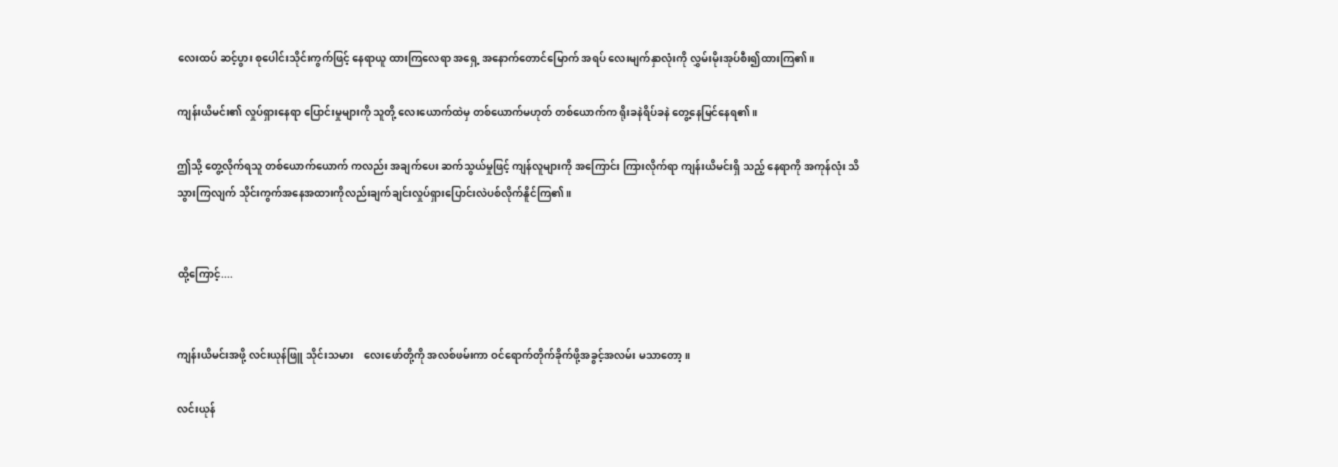လေးထပ် ဆင့်ပွား စုပေါင်းသိုင်းကွက်ဖြင့် နေရာယူ ထားကြလေရာ အရှေ့ အနောက်တောင်မြောက် အရပ် လေးမျက်နှာလုံးကို လွှမ်းမိုးအုပ်စီး၍ထားကြ၏။

ကျန်းယိမင်း၏ လှုပ်ရှားနေရာ ပြောင်းမှုများကို သူတို့ လေးယောက်ထဲမှ တစ်ယောက်မဟုတ် တစ်ယောက်က ရိုးခနဲရိပ်ခနဲ တွေ့နေမြင်နေရ၏။

ဤသို့ တွေ့လိုက်ရသူ တစ်ယောက်ယောက် ကလည်း အချက်ပေး ဆက်သွယ်မှုဖြင့် ကျန်လူများကို အကြောင်း ကြားလိုက်ရာ ကျန်းယိမင်းရှိ သည့် နေရာကို အကုန်လုံး သိသွားကြလျက် သိုင်းကွက်အနေအထားကိုလည်းချက်ချင်းလှုပ်ရှားပြောင်းလဲပစ်လိုက်နိူင်ကြ၏။


ထို့ကြောင့်....


ကျန်းယိမင်းအဖို့ လင်းယုန်ဖြူ သိုင်းသမား    လေးဖော်တို့ကို အလစ်ဖမ်းကာ ဝင်ရောက်တိုက်ခိုက်ဖို့အခွင့်အလမ်း မသာတော့။

လင်းယုန်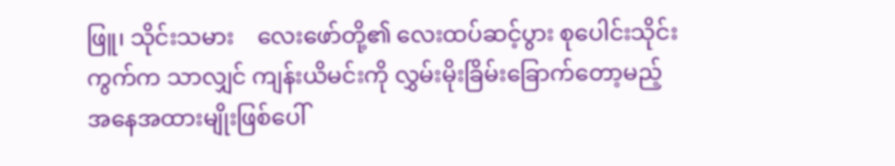ဖြူ၊ သိုင်းသမား    လေးဖော်တို့၏ လေးထပ်ဆင့်ပွား စုပေါင်းသိုင်းကွက်က သာလျှင် ကျန်းယိမင်းကို လွှမ်းမိုးခြိမ်းခြောက်တော့မည့် အနေအထားမျိုးဖြစ်ပေါ်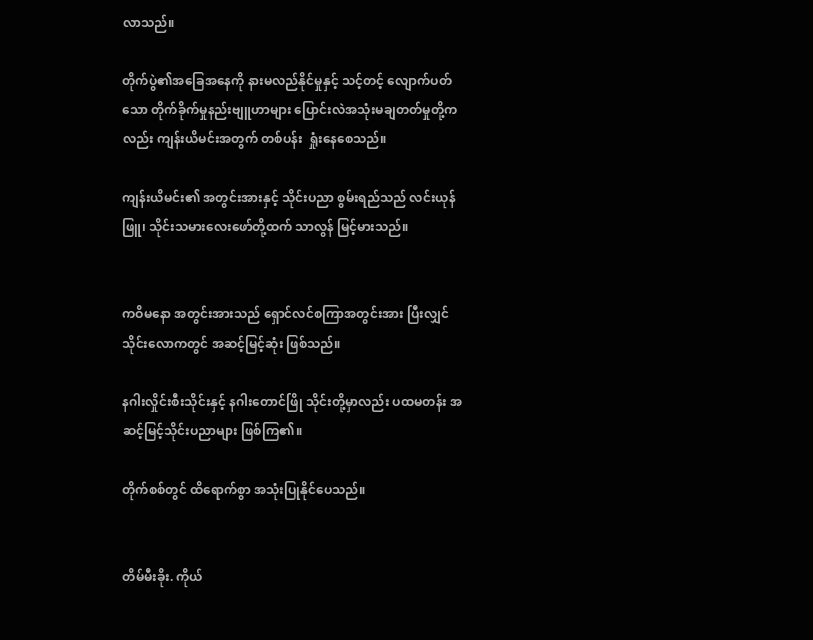လာသည်။

တိုက်ပွဲ၏အခြေအနေကို နားမလည်နိုင်မှုနှင့် သင့်တင့် လျောက်ပတ်သော တိုက်ခိုက်မှုနည်းဗျူဟာများ ပြောင်းလဲအသုံးမချတတ်မှုတို့ကလည်း ကျန်းယိမင်းအတွက် တစ်ပန်း  ရှုံးနေစေသည်။

ကျန်းယိမင်း၏ အတွင်းအားနှင့် သိုင်းပညာ စွမ်းရည်သည် လင်းယုန်ဖြူ၊ သိုင်းသမားလေးဖော်တို့ထက် သာလွန် မြင့်မားသည်။


ကဝိမနော အတွင်းအားသည် ရှောင်လင်စကြာအတွင်းအား ပြီးလျှင် သိုင်းလောကတွင် အဆင့်မြင့်ဆုံး ဖြစ်သည်။

နဂါးလှိုင်းစီးသိုင်းနှင့် နဂါးတောင်ဖြို သိုင်းတို့မှာလည်း ပထမတန်း အဆင့်မြင့်သိုင်းပညာများ ဖြစ်ကြ၏။

တိုက်စစ်တွင် ထိရောက်စွာ အသုံးပြုနိုင်ပေသည်။


တိမ်မီးခိုး. ကိုယ်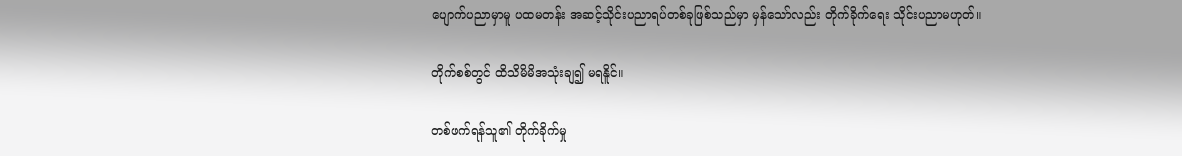ပျောက်ပညာမှာမူ ပထမတန်း အဆင့်သိုင်းပညာရပ်တစ်ခုဖြစ်သည်မှာ မှန်သော်လည်း တိုက်ခိုက်ရေး သိုင်းပညာမဟုတ်။

တိုက်စစ်တွင် ထိသိမိမိအသုံးချ၍ မရနိူင်။

တစ်ဖက်ရန်သူ၏ တိုက်ခိုက်မှု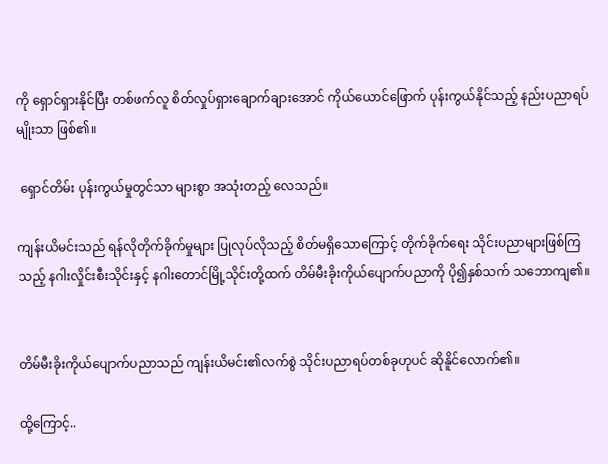ကို ရှောင်ရှားနိုင်ပြီး တစ်ဖက်လူ စိတ်လှုပ်ရှားချောက်ချားအောင် ကိုယ်ယောင်ဖြောက် ပုန်းကွယ်နိုင်သည့် နည်းပညာရပ်မျိုးသာ ဖြစ်၏။

 ရှောင်တိမ်း ပုန်းကွယ်မှုတွင်သာ များစွာ အသုံးတည့် လေသည်။

ကျန်းယိမင်းသည် ရန်လိုတိုက်ခိုက်မှုများ ပြုလုပ်လိုသည့် စိတ်မရှိသောကြောင့် တိုက်ခိုက်ရေး သိုင်းပညာများဖြစ်ကြသည့် နဂါးလှိုင်းစီးသိုင်းနှင့် နဂါးတောင်မြို့သိုင်းတို့ထက် တိမ်မီးခိုးကိုယ်ပျောက်ပညာကို ပို၍နှစ်သက် သဘောကျ၏။


တိမ်မီးခိုးကိုယ်ပျောက်ပညာသည် ကျန်းယိမင်း၏လက်စွဲ သိုင်းပညာရပ်တစ်ခုဟုပင် ဆိုနိူင်လောက်၏။

ထို့ကြောင့်..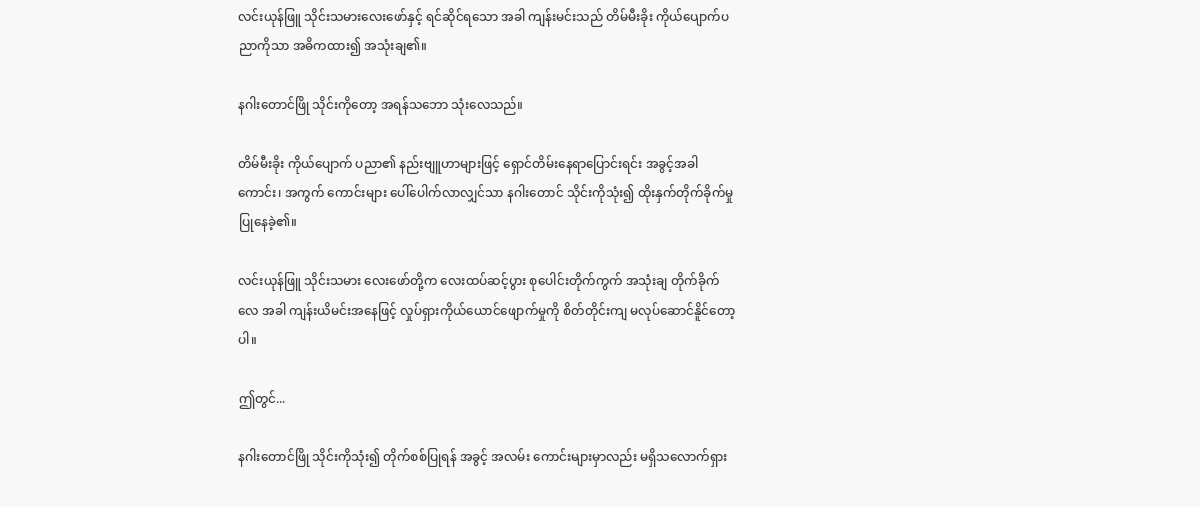လင်းယုန်ဖြူ သိုင်းသမားလေးဖော်နှင့် ရင်ဆိုင်ရသော အခါ ကျန်းမင်းသည် တိမ်မီးခိုး ကိုယ်ပျောက်ပညာကိုသာ အဓိကထား၍ အသုံးချ၏။

နဂါးတောင်ဖြို သိုင်းကိုတော့ အရန်သဘော သုံးလေသည်။

တိမ်မီးခိုး ကိုယ်ပျောက် ပညာ၏ နည်းဗျူဟာများဖြင့် ရှောင်တိမ်းနေရာပြောင်းရင်း အခွင့်အခါကောင်း၊ အကွက် ကောင်းများ ပေါ်ပေါက်လာလျှင်သာ နဂါးတောင် သိုင်းကိုသုံး၍ ထိုးနှက်တိုက်ခိုက်မှု ပြုနေခဲ့၏။

လင်းယုန်ဖြူ သိုင်းသမား လေးဖော်တို့က လေးထပ်ဆင့်ပွား စုပေါင်းတိုက်ကွက် အသုံးချ တိုက်ခိုက်လေ အခါ ကျန်းယိမင်းအနေဖြင့် လှုပ်ရှားကိုယ်ယောင်ဖျောက်မှုကို စိတ်တိုင်းကျ မလုပ်ဆောင်နိူင်တော့ပါ။

ဤတွင်...

နဂါးတောင်ဖြို သိုင်းကိုသုံး၍ တိုက်စစ်ပြုရန် အခွင့် အလမ်း ကောင်းများမှာလည်း မရှိသလောက်ရှား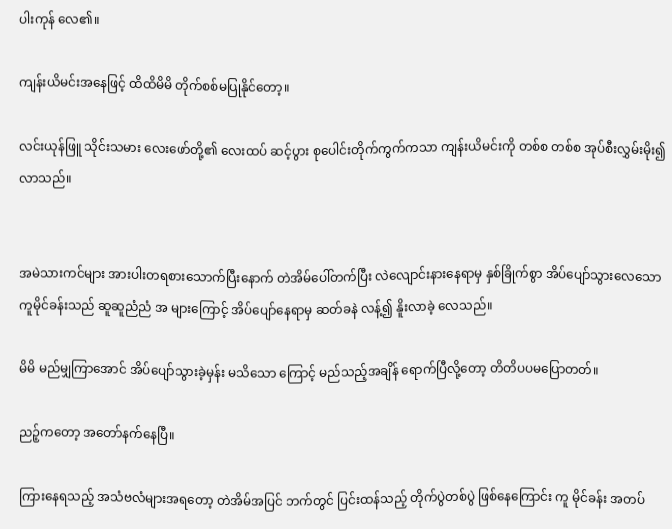ပါးကုန် လေ၏။

ကျန်းယိမင်းအနေဖြင့် ထိထိမိမိ တိုက်စစ်မပြုနိုင်တော့။

လင်းယုန်ဖြူ သိုင်းသမား လေးဖော်တို့၏ လေးထပ် ဆင့်ပွား စုပေါင်းတိုက်ကွက်ကသာ ကျန်းယိမင်းကို တစ်စ တစ်စ အုပ်စီးလွှမ်းမိုး၍ လာသည်။


အမဲသားကင်များ အားပါးတရစားသောက်ပြီးနောက် တဲအိမ်ပေါ်တက်ပြီး လဲလျောင်းနားနေရာမှ နှစ်ခြိုက်စွာ အိပ်ပျော်သွားလေသော ကူမိုင်ခန်းသည် ဆူဆူညံညံ အ များကြောင့် အိပ်ပျော်နေရာမှ ဆတ်ခနဲ လန့်၍ နိူးလာခဲ့ လေသည်။

မိမိ မည်မျှကြာအောင် အိပ်ပျော်သွားခဲ့မှန်း မသိသော ကြောင့် မည်သည့်အချိန် ရောက်ပြီလို့တော့ တိတိပပမပြောတတ်။

ညဉ့်ကတော့ အတော်နက်နေပြီ။

ကြားနေရသည့် အသံဗလံများအရတော့ တဲအိမ်အပြင် ဘက်တွင် ပြင်းထန်သည့် တိုက်ပွဲတစ်ပွဲ ဖြစ်နေကြောင်း ကူ မိုင်ခန်း အတပ်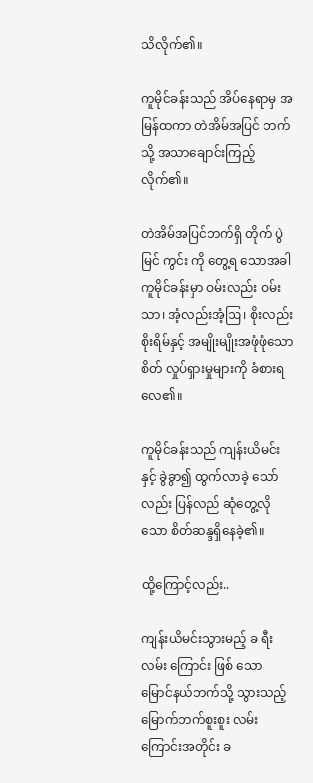သိလိုက်၏။

ကူမိုင်ခန်းသည် အိပ်နေရာမှ အမြန်ထကာ တဲအိမ်အပြင် ဘက်သို့ အသာချောင်းကြည့်လိုက်၏။

တဲအိမ်အပြင်ဘက်ရှိ တိုက် ပွဲ မြင် ကွင်း ကို တွေ့ရ သောအခါ ကူမိုင်ခန်းမှာ ဝမ်းလည်း ဝမ်းသာ၊ အံ့လည်းအံ့ဩ၊ စိုးလည်း စိုးရိမ်နှင့် အမျိုးမျိုးအဖုံဖုံသော စိတ် လှုပ်ရှားမှုများကို ခံစားရလေ၏။

ကူမိုင်ခန်းသည် ကျန်းယိမင်းနှင့် ခွဲခွာ၍ ထွက်လာခဲ့ သော်လည်း ပြန်လည် ဆုံတွေ့လိုသော စိတ်ဆန္ဒရှိနေခဲ့၏။

ထို့ကြောင့်လည်း..

ကျန်းယိမင်းသွားမည့် ခ ရီး လမ်း ကြောင်း ဖြစ် သော မြောင်နယ်ဘက်သို့ သွားသည့် မြောက်ဘက်စူးစူး လမ်း ကြောင်းအတိုင်း ခ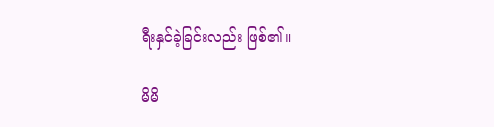ရီးနှင်ခဲ့ခြင်းလည်း ဖြစ်၏။

မိမိ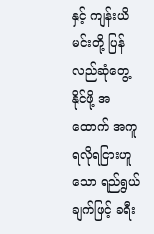နှင့် ကျန်းယိမင်းတို့ ပြန်လည်ဆုံတွေ့နိုင်ဖို့ အထောက် အကူ ရလိုရငြားဟူသော ရည်ရွယ်ချက်ဖြင့် ခရီး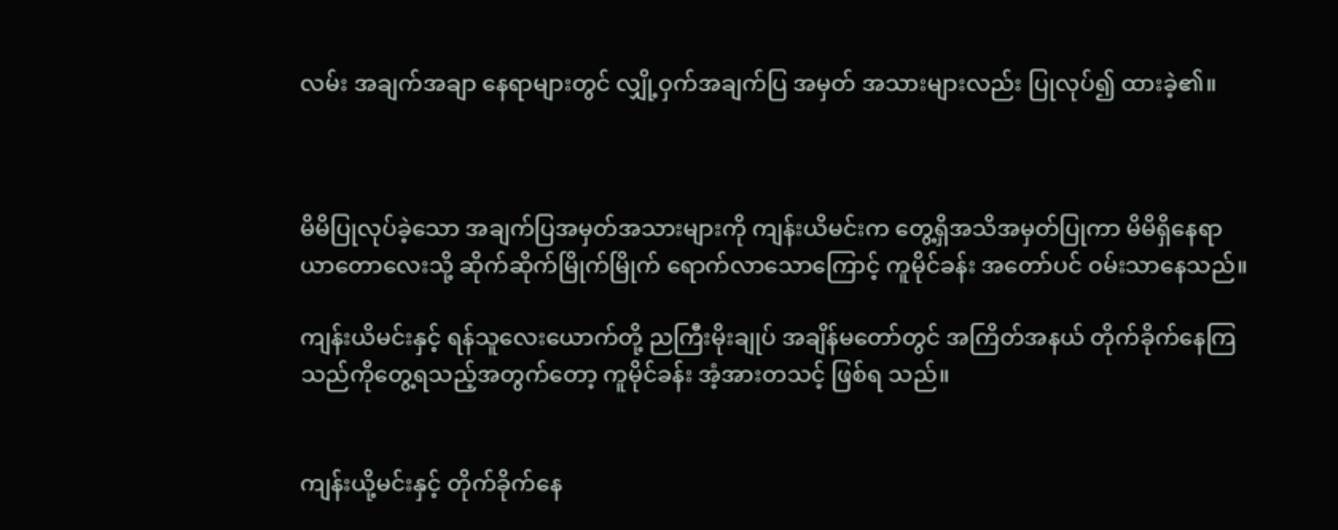လမ်း အချက်အချာ နေရာများတွင် လျှို့ဝှက်အချက်ပြ အမှတ် အသားများလည်း ပြုလုပ်၍ ထားခဲ့၏။



မိမိပြုလုပ်ခဲ့သော အချက်ပြအမှတ်အသားများကို ကျန်းယိမင်းက တွေ့ရှိအသိအမှတ်ပြုကာ မိမိရှိနေရာ ယာတောလေးသို့ ဆိုက်ဆိုက်မြိုက်မြိုက် ရောက်လာသောကြောင့် ကူမိုင်ခန်း အတော်ပင် ဝမ်းသာနေသည်။

ကျန်းယိမင်းနှင့် ရန်သူလေးယောက်တို့ ညကြီးမိုးချုပ် အချိန်မတော်တွင် အကြိတ်အနယ် တိုက်ခိုက်နေကြသည်ကိုတွေ့ရသည့်အတွက်တော့ ကူမိုင်ခန်း အံ့အားတသင့် ဖြစ်ရ သည်။


ကျန်းယို့မင်းနှင့် တိုက်ခိုက်နေ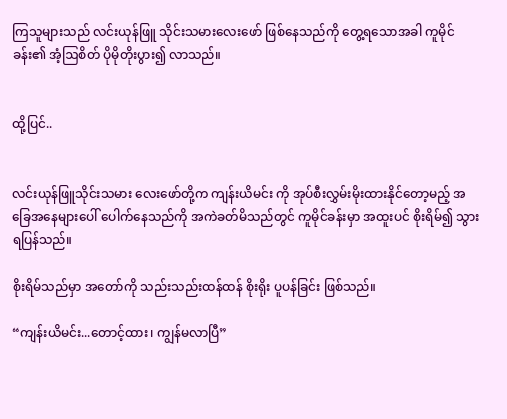ကြသူများသည် လင်းယုန်ဖြူ သိုင်းသမားလေးဖော် ဖြစ်နေသည်ကို တွေ့ရသောအခါ ကူမိုင်ခန်း၏ အံ့ဩစိတ် ပိုမိုတိုးပွား၍ လာသည်။


ထို့ပြင်..


လင်းယုန်ဖြူသိုင်းသမား လေးဖော်တို့က ကျန်းယိမင်း ကို အုပ်စီးလွှမ်းမိုးထားနိုင်တော့မည့် အခြေအနေများပေါ် ပေါက်နေသည်ကို အကဲခတ်မိသည်တွင် ကူမိုင်ခန်းမှာ အထူးပင် စိုးရိမ်၍ သွားရပြန်သည်။

စိုးရိမ်သည်မှာ အတော်ကို သည်းသည်းထန်ထန် စိုးရိုး ပူပန်ခြင်း ဖြစ်သည်။

“ကျန်းယိမင်း...တောင့်ထား၊ ကျွန်မလာပြီ”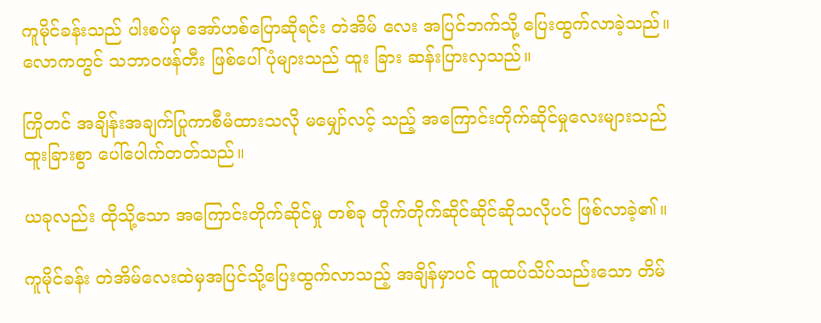ကူမိုင်ခန်းသည် ပါးစပ်မှ အော်ဟစ်ပြောဆိုရင်း တဲအိမ် လေး အပြင်ဘက်သို့ ပြေးထွက်လာခဲ့သည်။ လောကတွင် သဘာဝဖန်တီး ဖြစ်ပေါ်ပုံများသည် ထူး ခြား ဆန်းပြားလှသည်။

ကြိုတင် အချိန်းအချက်ပြုကာစီမံထားသလို မမျှော်လင့် သည့် အကြောင်းတိုက်ဆိုင်မှုလေးများသည် ထူးခြားစွာ ပေါ်ပေါက်တတ်သည်။

ယခုလည်း ထိုသို့သော အကြောင်းတိုက်ဆိုင်မှု တစ်ခု တိုက်တိုက်ဆိုင်ဆိုင်ဆိုသလိုပင် ဖြစ်လာခဲ့၏။

ကူမိုင်ခန်း တဲအိမ်လေးထဲမှအပြင်သို့ပြေးထွက်လာသည့် အချိန်မှာပင် ထူထပ်သိပ်သည်းသော တိမ်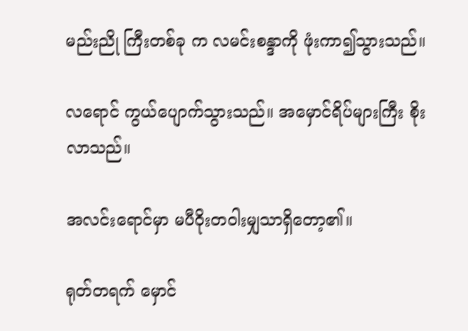မည်းညို ကြီးတစ်ခု က လမင်းစန္ဒာကို ဖုံးကာ၍သွားသည်။

လရောင် ကွယ်ပျောက်သွားသည်။ အမှောင်ရိပ်များကြီး စိုးလာသည်။

အလင်းရောင်မှာ မပီဝိုးတဝါးမျှသာရှိတော့၏။

ရုတ်တရက် မှောင်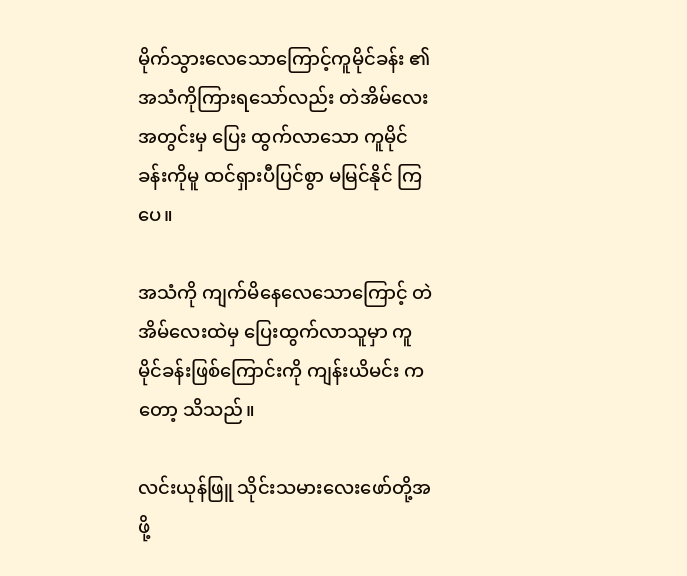မိုက်သွားလေသောကြောင့်ကူမိုင်ခန်း ၏ အသံကိုကြားရသော်လည်း တဲအိမ်လေးအတွင်းမှ ပြေး ထွက်လာသော ကူမိုင်ခန်းကိုမူ ထင်ရှားပီပြင်စွာ မမြင်နိုင် ကြပေ။

အသံကို ကျက်မိနေလေသောကြောင့် တဲအိမ်လေးထဲမှ ပြေးထွက်လာသူမှာ ကူမိုင်ခန်းဖြစ်ကြောင်းကို ကျန်းယိမင်း ကတော့ သိသည်။

လင်းယုန်ဖြူ သိုင်းသမားလေးဖော်တို့အဖို့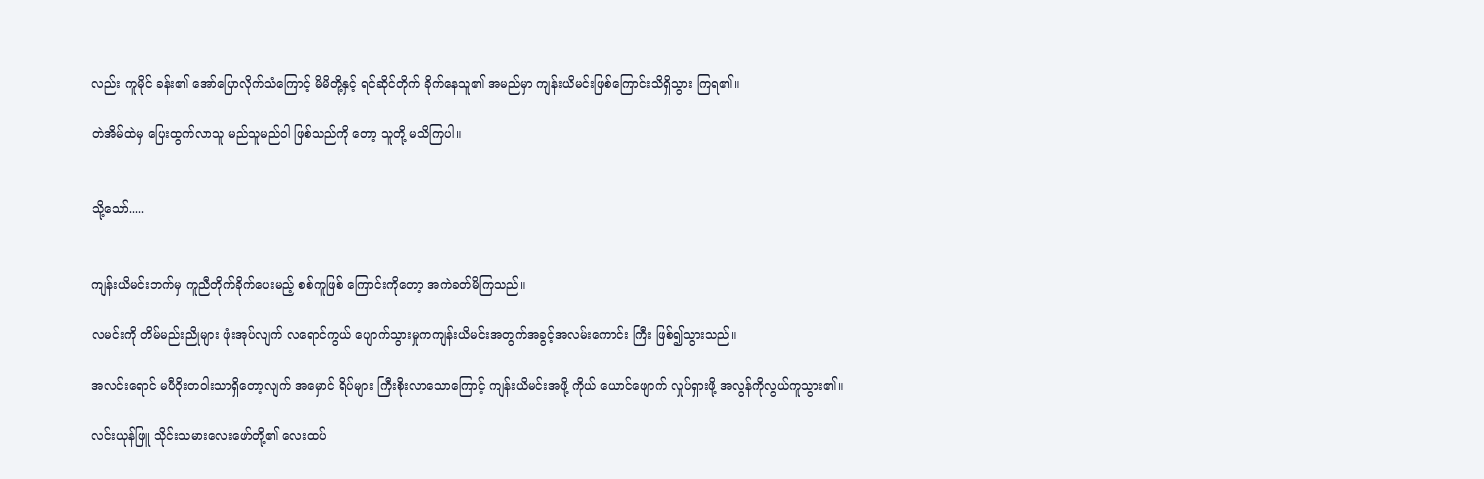လည်း ကူမိုင် ခန်း၏ အော်ပြောလိုက်သံကြောင့် မိမိတို့နှင့် ရင်ဆိုင်တိုက် ခိုက်နေသူ၏ အမည်မှာ ကျန်းယိမင်းဖြစ်ကြောင်းသိရှိသွား ကြရ၏။

တဲအိမ်ထဲမှ ပြေးထွက်လာသူ မည်သူမည်ဝါ ဖြစ်သည်ကို တော့ သူတို့ မသိကြပါ။


သို့သော်.....


ကျန်းယိမင်းဘက်မှ ကူညီတိုက်ခိုက်ပေးမည့် စစ်ကူဖြစ် ကြောင်းကိုတော့ အကဲခတ်မိကြသည်။

လမင်းကို တိမ်မည်းညိုများ ဖုံးအုပ်လျက် လရောင်ကွယ် ပျောက်သွားမှုကကျန်းယိမင်းအတွက်အခွင့်အလမ်းကောင်း ကြီး ဖြစ်၍သွားသည်။

အလင်းရောင် မပီဝိုးတဝါးသာရှိတော့လျက် အမှောင် ရိပ်များ ကြီးစိုးလာသောကြောင့် ကျန်းယိမင်းအဖို့ ကိုယ် ယောင်ဖျောက် လှုပ်ရှားဖို့ အလွန်ကိုလွယ်ကူသွား၏။

လင်းယုန်ဖြူ သိုင်းသမားလေးဖော်တို့၏ လေးထပ်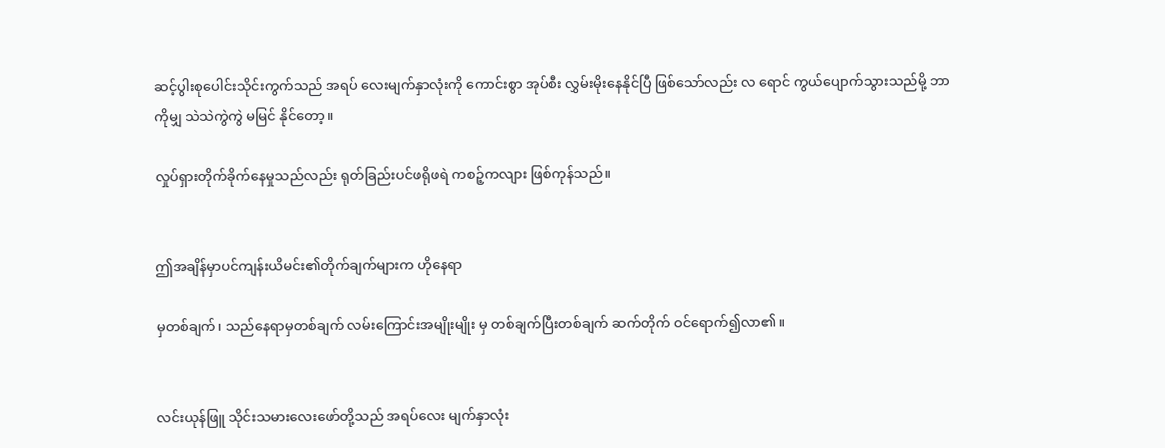ဆင့်ပွါးစုပေါင်းသိုင်းကွက်သည် အရပ် လေးမျက်နှာလုံးကို ကောင်းစွာ အုပ်စီး လွှမ်းမိုးနေနိုင်ပြီ ဖြစ်သော်လည်း လ ရောင် ကွယ်ပျောက်သွားသည်မို့ ဘာကိုမျှ သဲသဲကွဲကွဲ မမြင် နိုင်တော့။

လှုပ်ရှားတိုက်ခိုက်နေမှုသည်လည်း ရုတ်ခြည်းပင်ဖရိုဖရဲ ကစဉ့်ကလျား ဖြစ်ကုန်သည်။


ဤအချိန်မှာပင်ကျန်းယိမင်း၏တိုက်ချက်များက ဟိုနေရာ

မှတစ်ချက်၊ သည်နေရာမှတစ်ချက် လမ်းကြောင်းအမျိုးမျိုး မှ တစ်ချက်ပြီးတစ်ချက် ဆက်တိုက် ဝင်ရောက်၍လာ၏။


လင်းယုန်ဖြူ သိုင်းသမားလေးဖော်တို့သည် အရပ်လေး မျက်နှာလုံး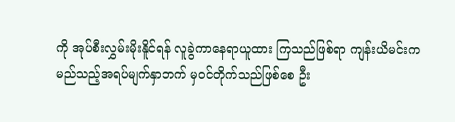ကို အုပ်စီးလွှမ်းမိုးနိူင်ရန် လူခွဲကာနေရာယူထား ကြသည်ဖြစ်ရာ ကျန်းယိမင်းက မည်သည့်အရပ်မျက်နှာဘက် မှဝင်တိုက်သည်ဖြစ်စေ ဦး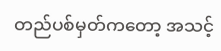တည်ပစ်မှတ်ကတော့ အသင့်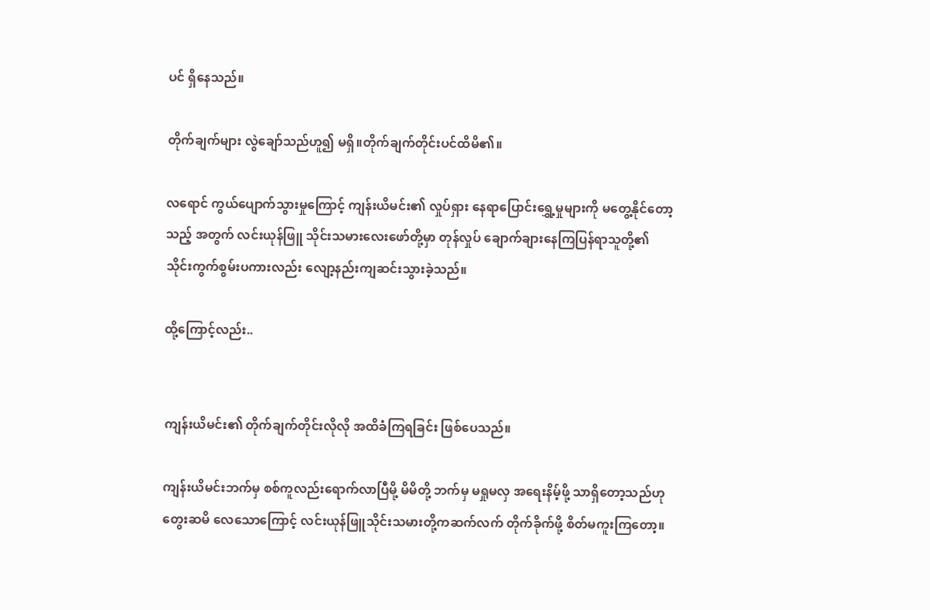ပင် ရှိနေသည်။

တိုက်ချက်များ လွဲချော်သည်ဟူ၍ မရှိ။တိုက်ချက်တိုင်းပင်ထိမိ၏။

လရောင် ကွယ်ပျောက်သွားမှုကြောင့် ကျန်းယိမင်း၏ လှုပ်ရှား နေရာပြောင်းရွှေ့မှုများကို မတွေ့နိုင်တော့သည့် အတွက် လင်းယုန်ဖြူ သိုင်းသမားလေးဖော်တို့မှာ တုန်လှုပ် ချောက်ချားနေကြပြန်ရာသူတို့၏သိုင်းကွက်စွမ်းပကားလည်း လျော့နည်းကျဆင်းသွားခဲ့သည်။

ထို့ကြောင့်လည်း..


ကျန်းယိမင်း၏ တိုက်ချက်တိုင်းလိုလို အထိခံကြရခြင်း ဖြစ်ပေသည်။

ကျန်းယိမင်းဘက်မှ စစ်ကူလည်းရောက်လာပြီမို့ မိမိတို့ ဘက်မှ မရှုမလှ အရေးနိမ့်ဖို့ သာရှိတော့သည်ဟု တွေးဆမိ လေသောကြောင့် လင်းယုန်ဖြူသိုင်းသမားတို့ကဆက်လက် တိုက်ခိုက်ဖို့ စိတ်မကူးကြတော့။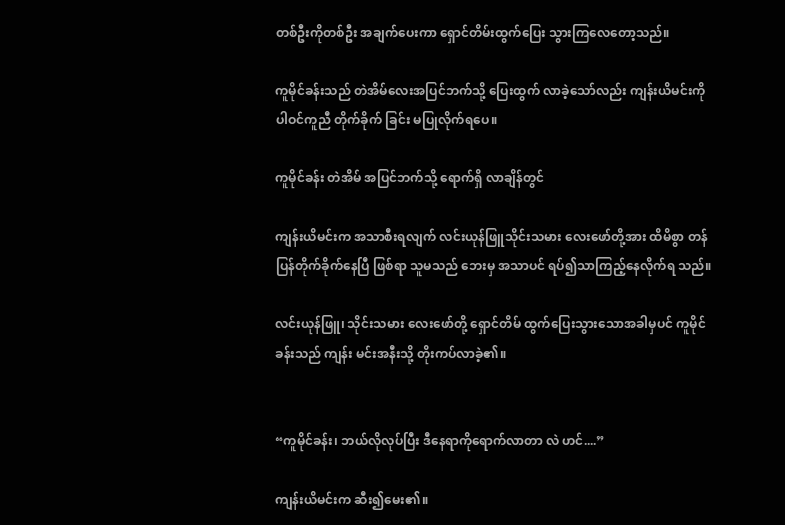တစ်ဦးကိုတစ်ဦး အချက်ပေးကာ ရှောင်တိမ်းထွက်ပြေး သွားကြလေတော့သည်။

ကူမိုင်ခန်းသည် တဲအိမ်လေးအပြင်ဘက်သို့ ပြေးထွက် လာခဲ့သော်လည်း ကျန်းယိမင်းကို ပါဝင်ကူညီ တိုက်ခိုက် ခြင်း မပြုလိုက်ရပေ။

ကူမိုင်ခန်း တဲအိမ် အပြင်ဘက်သို့ ရောက်ရှိ လာချိန်တွင်

ကျန်းယိမင်းက အသာစီးရလျက် လင်းယုန်ဖြူသိုင်းသမား လေးဖော်တို့အား ထိမိစွာ တန်ပြန်တိုက်ခိုက်နေပြီ ဖြစ်ရာ သူမသည် ဘေးမှ အသာပင် ရပ်၍သာကြည့်နေလိုက်ရ သည်။

လင်းယုန်ဖြူ၊ သိုင်းသမား လေးဖော်တို့ ရှောင်တိမ် ထွက်ပြေးသွားသောအခါမှပင် ကူမိုင်ခန်းသည် ကျန်း မင်းအနီးသို့ တိုးကပ်လာခဲ့၏။


“ကူမိုင်ခန်း၊ ဘယ်လိုလုပ်ပြီး ဒီနေရာကိုရောက်လာတာ လဲ ဟင်....”

ကျန်းယိမင်းက ဆီး၍မေး၏။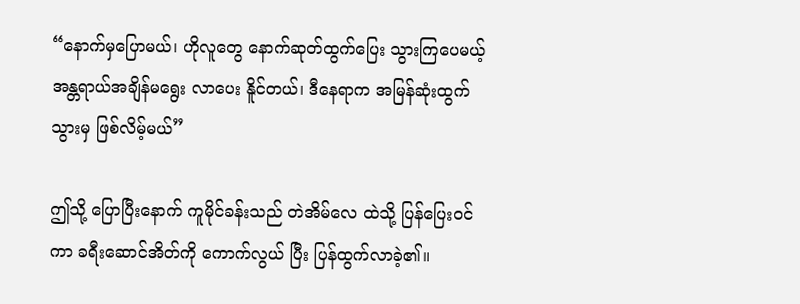“နောက်မှပြောမယ်၊ ဟိုလူတွေ နောက်ဆုတ်ထွက်ပြေး သွားကြပေမယ့် အန္တရာယ်အချိန်မရွေး လာပေး နိူင်တယ်၊ ဒီနေရာက အမြန်ဆုံးထွက်သွားမှ ဖြစ်လိမ့်မယ်”

ဤသို့ ပြောပြီးနောက် ကူမိုင်ခန်းသည် တဲအိမ်လေ ထဲသို့ ပြန်ပြေးဝင်ကာ ခရီးဆောင်အိတ်ကို ကောက်လွယ် ပြီး ပြန်ထွက်လာခဲ့၏။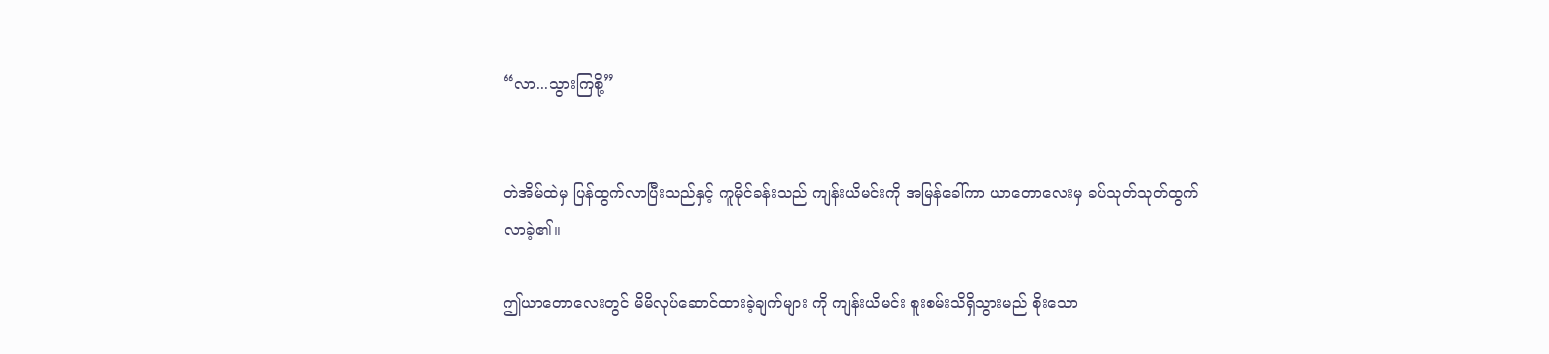“လာ...သွားကြစို့”


တဲအိမ်ထဲမှ ပြန်ထွက်လာပြီးသည်နှင့် ကူမိုင်ခန်းသည် ကျန်းယိမင်းကို အမြန်ခေါ်ကာ ယာတောလေးမှ ခပ်သုတ်သုတ်ထွက်လာခဲ့၏။

ဤယာတောလေးတွင် မိမိလုပ်ဆောင်ထားခဲ့ချက်များ ကို ကျန်းယိမင်း စူးစမ်းသိရှိသွားမည် စိုးသော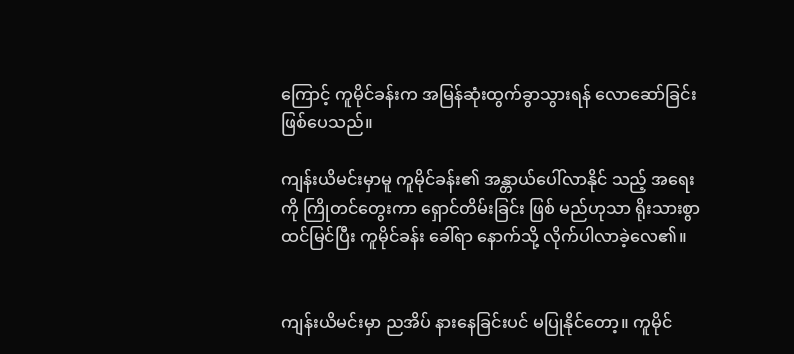ကြောင့် ကူမိုင်ခန်းက အမြန်ဆုံးထွက်ခွာသွားရန် လောဆော်ခြင်း ဖြစ်ပေသည်။

ကျန်းယိမင်းမှာမူ ကူမိုင်ခန်း၏ အန္တာယ်ပေါ်လာနိုင် သည့် အရေးကို ကြိုတင်တွေးကာ ရှောင်တိမ်းခြင်း ဖြစ် မည်ဟုသာ ရိုးသားစွာ ထင်မြင်ပြီး ကူမိုင်ခန်း ခေါ်ရာ နောက်သို့ လိုက်ပါလာခဲ့လေ၏။


ကျန်းယိမင်းမှာ ညအိပ် နားနေခြင်းပင် မပြုနိုင်တော့။ ကူမိုင်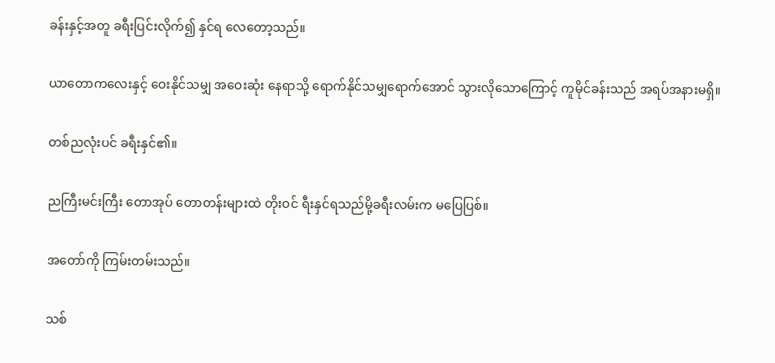ခန်းနှင့်အတူ ခရီးပြင်းလိုက်၍ နှင်ရ လေတော့သည်။

ယာတောကလေးနှင့် ဝေးနိုင်သမျှ အဝေးဆုံး နေရာသို့ ရောက်နိုင်သမျှရောက်အောင် သွားလိုသောကြောင့် ကူမိုင်ခန်းသည် အရပ်အနားမရှိ။

တစ်ညလုံးပင် ခရီးနှင်၏။

ညကြီးမင်းကြီး တောအုပ် တောတန်းများထဲ တိုးဝင် ရီးနှင်ရသည်မို့ခရီးလမ်းက မပြေပြစ်။

အတော်ကို ကြမ်းတမ်းသည်။

သစ်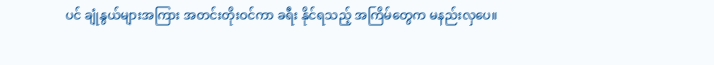ပင် ချုံနွယ်များအကြား အတင်းတိုးဝင်ကာ ခရီး နိုင်ရသည့် အကြိမ်တွေက မနည်းလှပေ။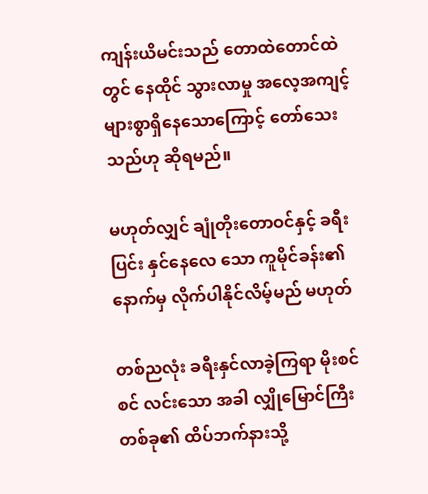ကျန်းယိမင်းသည် တောထဲတောင်ထဲတွင် နေထိုင် သွားလာမှု အလေ့အကျင့် များစွာရှိနေသောကြောင့် တော်သေး သည်ဟု ဆိုရမည်။

မဟုတ်လျှင် ချုံတိုးတောဝင်နှင့် ခရီးပြင်း နှင်နေလေ သော ကူမိုင်ခန်း၏ နောက်မှ လိုက်ပါနိုင်လိမ့်မည် မဟုတ်

တစ်ညလုံး ခရီးနှင်လာခဲ့ကြရာ မိုးစင်စင် လင်းသော အခါ လျှိုမြောင်ကြီးတစ်ခု၏ ထိပ်ဘက်နားသို့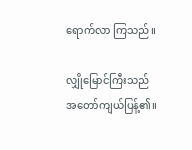ရောက်လာ ကြသည်။

လျှိုမြောင်ကြီးသည် အတော်ကျယ်ပြန့်၏။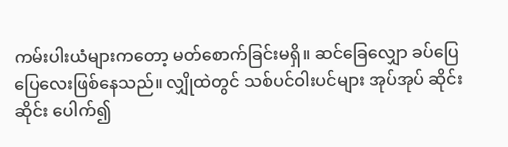ကမ်းပါးယံများကတော့ မတ်စောက်ခြင်းမရှိ။ ဆင်ခြေလျှော ခပ်ပြေပြေလေးဖြစ်နေသည်။ လျှိုထဲတွင် သစ်ပင်ဝါးပင်များ အုပ်အုပ် ဆိုင်းဆိုင်း ပေါက်၍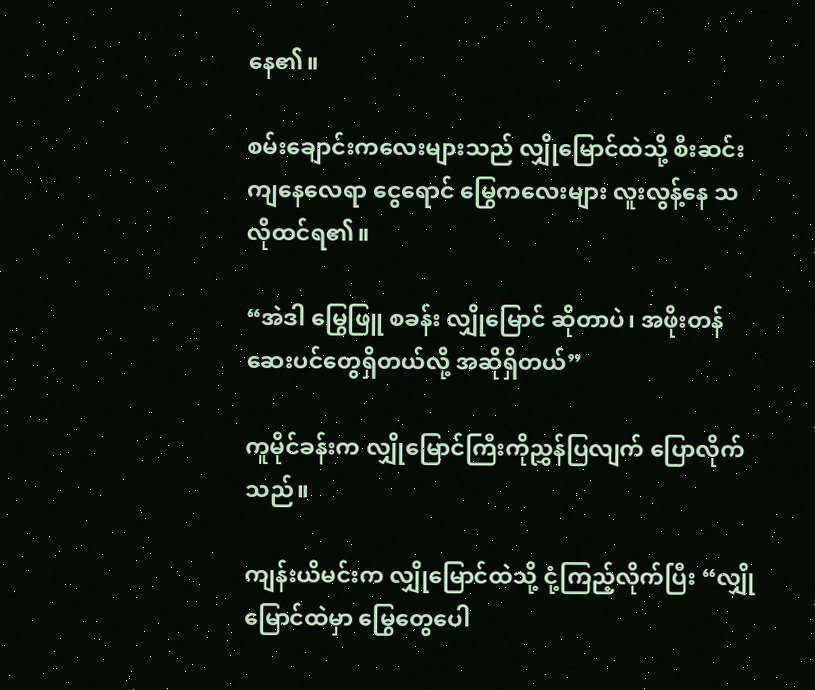နေ၏။

စမ်းချောင်းကလေးများသည် လျှိုမြောင်ထဲသို့ စီးဆင်း ကျနေလေရာ ငွေရောင် မြွေကလေးများ လူးလွန့်နေ သလိုထင်ရ၏။

“အဲဒါ မြွေဖြူ စခန်း လျှိုမြောင် ဆိုတာပဲ၊ အဖိုးတန် ဆေးပင်တွေရှိတယ်လို့ အဆိုရှိတယ်”

ကူမိုင်ခန်းက လျှိုမြောင်ကြီးကိုညွှန်ပြလျက် ပြောလိုက်သည်။

ကျန်းယိမင်းက လျှိုမြောင်ထဲသို့ ငုံ့ကြည့်လိုက်ပြီး “လျှို မြောင်ထဲမှာ မြွေတွေပေါ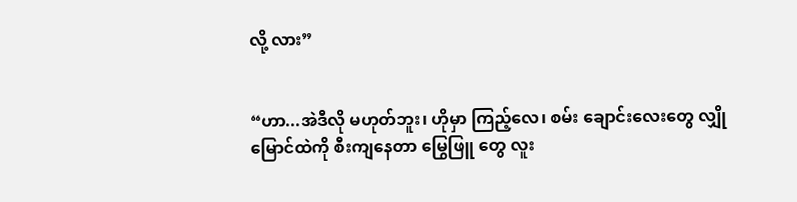လို့ လား”


“ဟာ...အဲဒီလို မဟုတ်ဘူး၊ ဟိုမှာ ကြည့်လေ၊ စမ်း ချောင်းလေးတွေ လျှိုမြောင်ထဲကို စီးကျနေတာ မြွေဖြူ တွေ လူး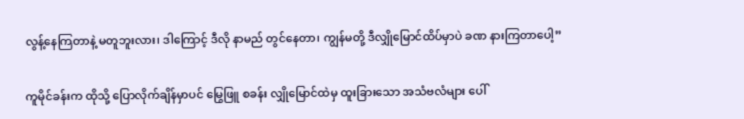လွန့်နေကြတာနဲ့ မတူဘူးလား၊ ဒါကြောင့် ဒီလို နာမည် တွင်နေတာ၊ ကျွန်မတို့ ဒီလျှိုမြောင်ထိပ်မှာပဲ ခဏ နားကြတာပေါ့”

ကူမိုင်ခန်းက ထိုသို့ ပြောလိုက်ချိန်မှာပင် မြွေဖြူ စခန်း လျှိုမြောင်ထဲမှ ထူးခြားသော အသံဗလံများ ပေါ်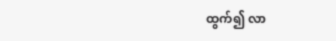ထွက်၍ လာ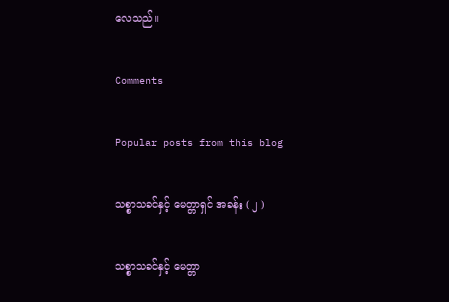လေသည်။

Comments

Popular posts from this blog

သစ္စာသခင်နှင့် မေတ္တာရှင် အခန်း ( ၂ )

သစ္စာသခင်နှင့် မေတ္တာ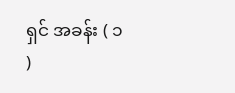ရှင် အခန်း ( ၁ )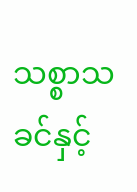သစ္စာသခင်နှင့်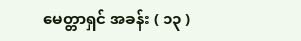မေတ္တာရှင် အခန်း ( ၁၃ )